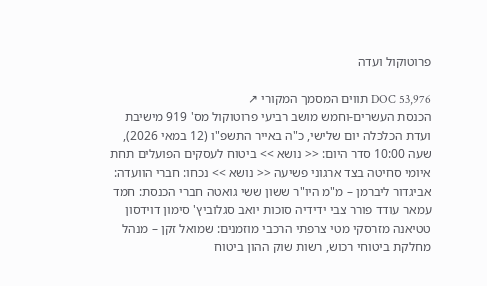פרוטוקול ועדה

DOC 53,976 תווים המסמך המקורי ↗
הכנסת העשרים-וחמש מושב רביעי פרוטוקול מס' 919 מישיבת ועדת הכלכלה יום שלישי, כ"ה באייר התשפ"ו (12 במאי 2026), שעה 10:00 סדר היום: << נושא >> ביטוח לעסקים הפועלים תחת איומי סחיטה בצד ארגוני פשיעה << נושא >> נכחו: חברי הוועדה: אביגדור ליברמן – מ"מ היו"ר ששון ששי גואטה חברי הכנסת: חמד עמאר עודד פורר צבי ידידיה סוכות יואב סגלוביץ' סימון דוידסון טטיאנה מזרסקי מטי צרפתי הרכבי מוזמנים: שמואל זקן – מנהל מחלקת ביטוחי רכוש, רשות שוק ההון ביטוח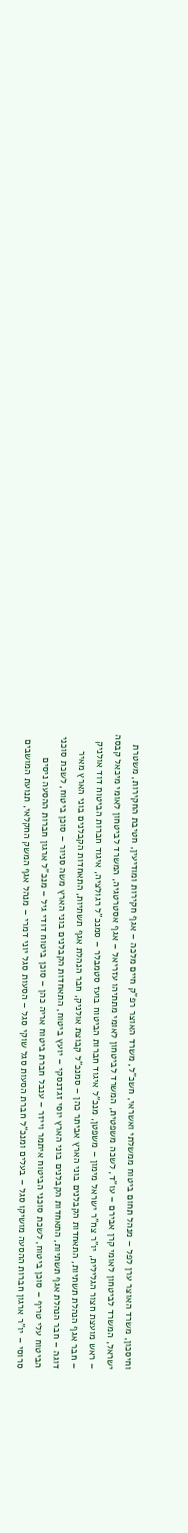וחיסכון, משרד האוצר ערן לפל – מנהל תחום ביטוח ממשלתי ואשראי, חשכ"ל, משרד האוצר רפ"ק חיים מלכה – אגף חקירות ומודיעין, חטיבת החקירות, משטרת ישראל, המשרד לביטחון לאומי קרן אבירם – עו"ד, לשכה משפטית, המשרד לביטחון לאומי מתתיהו עזריאל – אגף אסטרטגיה, המשרד לביטחון לאומי מיכאל קבסה – ראש מועצת חצור הגלילית, יו"ר צח"ר ישראל מימון – משפטן, מנכ"ל איגוד חברות הביטוח בועז סטמבלר – סמנכ"ל רגולציה, איגוד חברות הביטוח דוד אולניק – חבר אגף הנהלת תשתיות, התאחדות הקבלנים בוני הארץ אביתר כהן – סמנכ"ל קבוצת אולניק, חבר הנהלת אגף תשתיות, התאחדות הקבלנים בוני הארץ מאיר דוגה – חבר הנהלת אגף תשתיות, התאחדות הקבלנים בוני הארץ יוסי זגדנסקי – יועץ ביטוח, התאחדות הקבלנים בוני הארץ משה סניור – סוכן ביטוח, לשכת סוכני הביטוח עלי טריף – סוכן ביטוח, לשכת סוכני הביטוח איתמר וייזר – ענבל חברת ביטוח אריה כהן – סוכן ביטוח דודי גיל – מנכ"ל ארגון חברות ההסעה ניסים סרוסי – יו"ר ארגון חברות ההסעה מושיקו סגל – בעלים ומנכ"ל חברת הסעות סגל שוקי סגל – הסעות סגל יוני דמרי – מנהל אגף המשק החקלאי, תנועת המושבים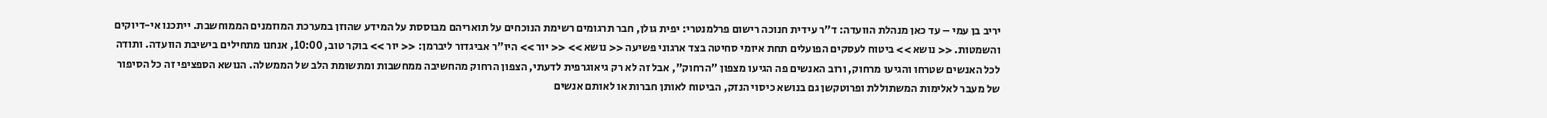יריב בן עמי – עד כאן מנהלת הוועדה: ד"ר עידית חנוכה רישום פרלמנטרי: יפית גולן, חבר תרגומים רשימת הנוכחים על תואריהם מבוססת על המידע שהוזן במערכת המוזמנים הממוחשבת. ייתכנו אי-דיוקים והשמטות. << נושא >> ביטוח לעסקים הפועלים תחת איומי סחיטה בצד ארגוני פשיעה << נושא >> << יור >> היו"ר אביגדור ליברמן: << יור >> בוקר טוב, 10:00, אנחנו מתחילים בישיבת הוועדה. ותודה לכל האנשים שטרחו והגיעו מרחוק, ורוב האנשים פה הגיעו מצפון "הרחוק", אבל זה לא רק גיאוגרפית לדעתי, הצפון הרחוק מהחשיבה ממחשבות ומתשומת הלב של הממשלה. הנושא הספציפי זה כל הסיפור של מעבר לאלימות המשתוללת ופרוטקשן גם בנושא כיסוי הנזק, הביטוח לאותן חברות או לאותם אנשים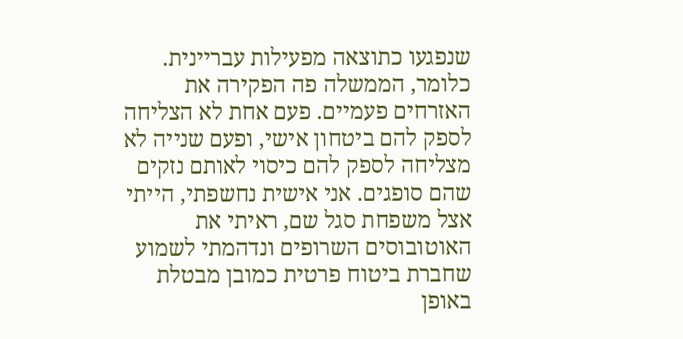שנפגעו כתוצאה מפעילות עבריינית. כלומר, הממשלה פה הפקירה את האזרחים פעמיים. פעם אחת לא הצליחה לספק להם ביטחון אישי, ופעם שנייה לא מצליחה לספק להם כיסוי לאותם נזקים שהם סופגים. אני אישית נחשפתי, הייתי אצל משפחת סגל שם, ראיתי את האוטובוסים השרופים ונדהמתי לשמוע שחברת ביטוח פרטית כמובן מבטלת באופן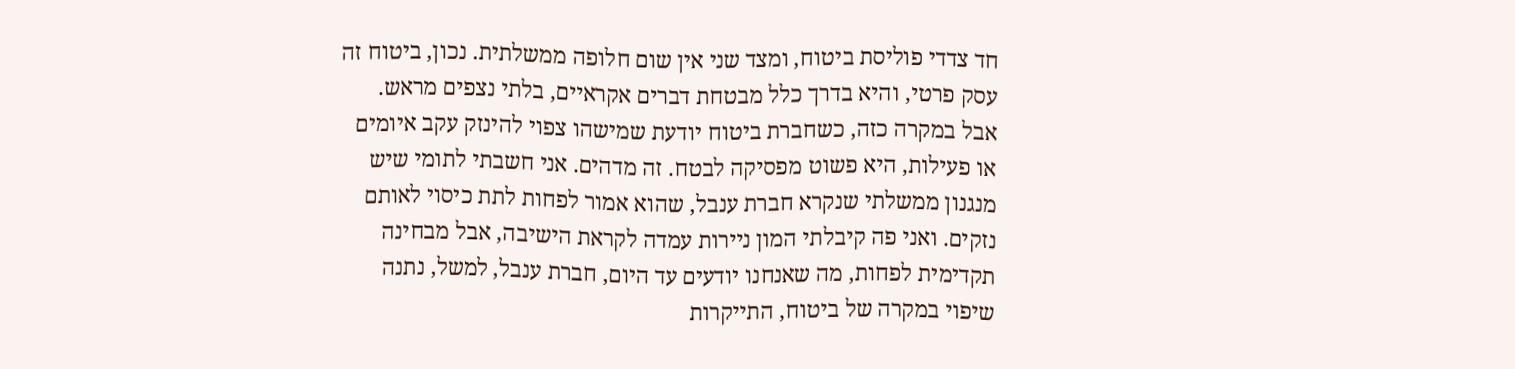חד צדדי פוליסת ביטוח, ומצד שני אין שום חלופה ממשלתית. נכון, ביטוח זה עסק פרטי, והיא בדרך כלל מבטחת דברים אקראיים, בלתי נצפים מראש. אבל במקרה כזה, כשחברת ביטוח יודעת שמישהו צפוי להינזק עקב איומים או פעילות, היא פשוט מפסיקה לבטח. זה מדהים. אני חשבתי לתומי שיש מנגנון ממשלתי שנקרא חברת ענבל, שהוא אמור לפחות לתת כיסוי לאותם נזקים. ואני פה קיבלתי המון ניירות עמדה לקראת הישיבה, אבל מבחינה תקדימית לפחות, מה שאנחנו יודעים עד היום, חברת ענבל, למשל, נתנה שיפוי במקרה של ביטוח, התייקרות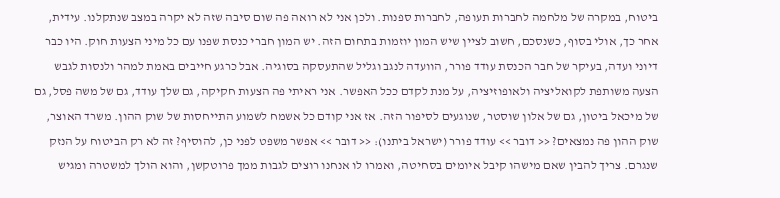ביטוח, במקרה של מלחמה לחברות תעופה, לחברות ספנות. ולכן אני לא רואה פה שום סיבה שזה לא יקרה במצב שנתקלנו. עידית, אחר כך, אולי בסוף, כשנסכם, חשוב לציין שיש המון יוזמות בתחום הזה. יש המון חברי כנסת שפנו עם כל מיני הצעות חוק. היו כבר דיוני ועדה, בעיקר של חבר הכנסת עודד פורר, הוועדה לנגב וגליל שהתעסקה בסוגיה. אבל כרגע חייבים באמת למהר ולנסות לגבש הצעה משותפת לקואליציה ולאופוזיציה, על מנת לקדם ככל האפשר. אני ראיתי פה הצעות חקיקה, גם שלך עודד, גם של משה פסל, גם של מיכאל ביטון, גם של אלון שוסטר, שנוגעים לסיפור הזה. אז אני קודם כל אשמח לשמוע התייחסות של שוק ההון. משרד האוצר, שוק ההון פה נמצאים? << דובר >> עודד פורר (ישראל ביתנו): << דובר >> אפשר משפט לפני כן, להוסיף? זה לא רק הביטוח על הנזק שנגרם. צריך להבין שאם מישהו קיבל איומים בסחיטה, ואמרו לו אנחנו רוצים לגבות ממך פרוטקשן, והוא הולך למשטרה ומגיש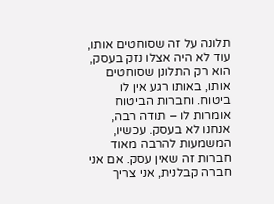תלונה על זה שסוחטים אותו, עוד לא היה אצלו נזק בעסק, הוא רק התלונן שסוחטים אותו, באותו רגע אין לו ביטוח. וחברות הביטוח אומרות לו – תודה רבה, אנחנו לא בעסק. עכשיו, המשמעות להרבה מאוד חברות זה שאין עסק. אם אני חברה קבלנית, אני צריך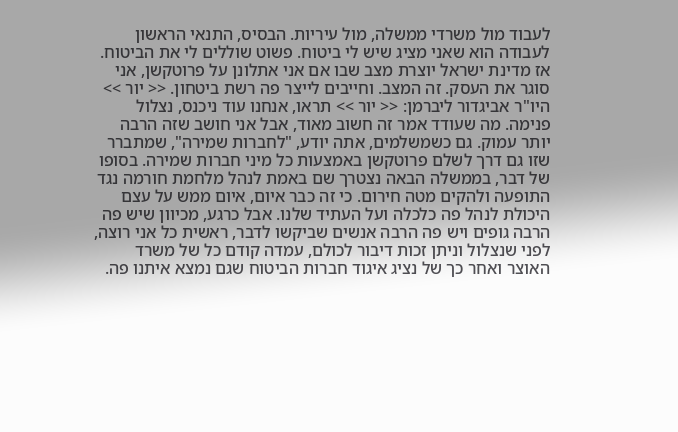לעבוד מול משרדי ממשלה, מול עיריות. הבסיס, התנאי הראשון לעבודה הוא שאני מציג שיש לי ביטוח. פשוט שוללים לי את הביטוח. אז מדינת ישראל יוצרת מצב שבו אם אני אתלונן על פרוטקשן, אני סוגר את העסק. זה המצב. וחייבים לייצר פה רשת ביטחון. << יור >> היו"ר אביגדור ליברמן: << יור >> תראו, אנחנו עוד ניכנס, נצלול פנימה. מה שעודד אמר זה חשוב מאוד, אבל אני חושב שזה הרבה יותר עמוק. גם כשמשלמים, אתה יודע, "לחברות שמירה", שמתברר שזו גם דרך לשלם פרוטקשן באמצעות כל מיני חברות שמירה. בסופו של דבר, בממשלה הבאה נצטרך שם באמת לנהל מלחמת חורמה נגד התופעה ולהקים מטה חירום. כי זה כבר איום, איום ממש על עצם היכולת לנהל פה כלכלה ועל העתיד שלנו. אבל כרגע, מכיוון שיש פה הרבה גופים ויש פה הרבה אנשים שביקשו לדבר, ראשית כל אני רוצה, לפני שנצלול וניתן זכות דיבור לכולם, עמדה קודם כל של משרד האוצר ואחר כך של נציג איגוד חברות הביטוח שגם נמצא איתנו פה.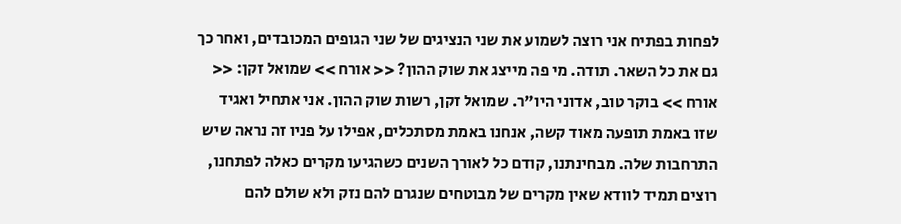לפחות בפתיח אני רוצה לשמוע את שני הנציגים של שני הגופים המכובדים, ואחר כך גם את כל השאר. תודה. מי פה מייצג את שוק ההון? << אורח >> שמואל זקן: << אורח >> בוקר טוב, אדוני היו"ר. שמואל זקן, רשות שוק ההון. אני אתחיל ואגיד שזו באמת תופעה מאוד קשה, אנחנו באמת מסתכלים, אפילו על פניו זה נראה שיש התרחבות שלה. מבחינתנו, קודם כל לאורך השנים כשהגיעו מקרים כאלה לפתחנו, רוצים תמיד לוודא שאין מקרים של מבוטחים שנגרם להם נזק ולא שולם להם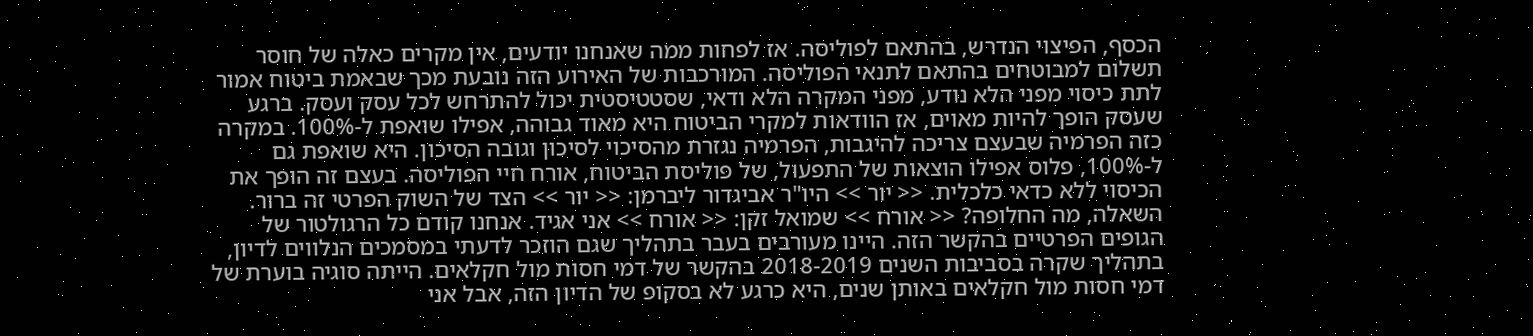הכסף, הפיצוי הנדרש, בהתאם לפוליסה. אז לפחות ממה שאנחנו יודעים, אין מקרים כאלה של חוסר תשלום למבוטחים בהתאם לתנאי הפוליסה. המורכבות של האירוע הזה נובעת מכך שבאמת ביטוח אמור לתת כיסוי מפני הלא נודע, מפני המקרה הלא ודאי, שסטטיסטית יכול להתרחש לכל עסק ועסק. ברגע שעסק הופך להיות מאוים, אז הוודאות למקרי הביטוח היא מאוד גבוהה, אפילו שואפת ל-100%. במקרה כזה הפרמיה שבעצם צריכה להיגבות, הפרמיה נגזרת מהסיכוי לסיכון וגובה הסיכון. היא שואפת גם ל-100%, פלוס אפילו הוצאות של התפעול, של פוליסת הביטוח, אורח חיי הפוליסה. בעצם זה הופך את הכיסוי ללא כדאי כלכלית. << יור >> היו"ר אביגדור ליברמן: << יור >> הצד של השוק הפרטי זה ברור. השאלה, מה החלופה? << אורח >> שמואל זקן: << אורח >> אני אגיד. אנחנו קודם כל הרגולטור של הגופים הפרטיים בהקשר הזה. היינו מעורבים בעבר בתהליך שגם הוזכר לדעתי במסמכים הנלווים לדיון, בתהליך שקרה בסביבות השנים 2018-2019 בהקשר של דמי חסות מול חקלאים. הייתה סוגיה בוערת של דמי חסות מול חקלאים באותן שנים, היא כרגע לא בסקופ של הדיון הזה, אבל אני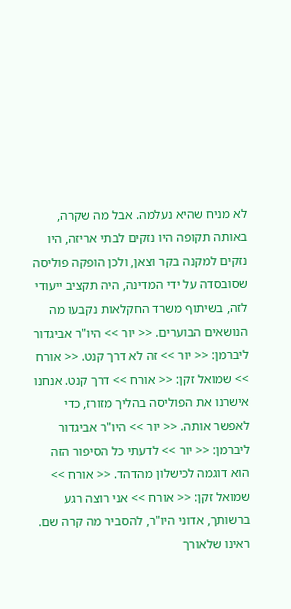לא מניח שהיא נעלמה. אבל מה שקרה, באותה תקופה היו נזקים לבתי אריזה, היו נזקים למקנה בקר וצאן, ולכן הופקה פוליסה שסובסדה על ידי המדינה, היה תקציב ייעודי לזה, בשיתוף משרד החקלאות נקבעו מה הנושאים הבוערים. << יור >> היו"ר אביגדור ליברמן: << יור >> זה לא דרך קנט. << אורח >> שמואל זקן: << אורח >> דרך קנט. אנחנו אישרנו את הפוליסה בהליך מזורז, כדי לאפשר אותה. << יור >> היו"ר אביגדור ליברמן: << יור >> לדעתי כל הסיפור הזה הוא דוגמה לכישלון מהדהד. << אורח >> שמואל זקן: << אורח >> אני רוצה רגע ברשותך, אדוני היו"ר, להסביר מה קרה שם. ראינו שלאורך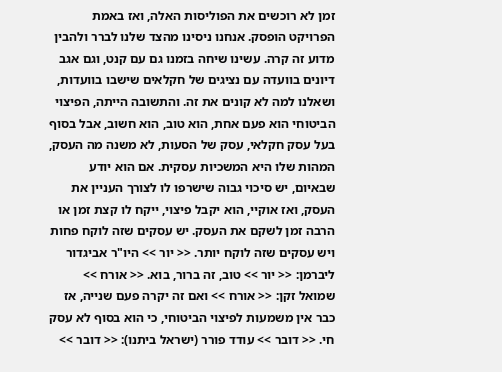זמן לא רוכשים את הפוליסות האלה, ואז באמת הפרויקט הופסק. אנחנו ניסינו מהצד שלנו לברר ולהבין מדוע זה קרה. עשינו שיחה בזמנו גם עם קנט, וגם אגב דיונים בוועדה עם נציגים של חקלאים שישבו בוועדות, ושאלנו למה לא קונים את זה. והתשובה הייתה, הפיצוי הביטוחי הוא פעם אחת, הוא טוב, הוא חשוב, אבל בסוף בעל עסק חקלאי, עסק של הסעות, לא משנה מה העסק, המהות שלו היא המשכיות עסקית. אם הוא יודע שבאיום, יש סיכוי גבוה שישרפו לו לצורך העניין את העסק, ואז אוקיי, הוא יקבל פיצוי, ייקח לו קצת זמן או הרבה זמן לשקם את העסק. יש עסקים שזה לוקח פחות ויש עסקים שזה לוקח יותר. << יור >> היו"ר אביגדור ליברמן: << יור >> טוב, זה ברור, בוא. << אורח >> שמואל זקן: << אורח >> ואם זה יקרה פעם שנייה, אז כבר אין משמעות לפיצוי הביטוחי, כי הוא בסוף לא עסק חי. << דובר >> עודד פורר (ישראל ביתנו): << דובר >>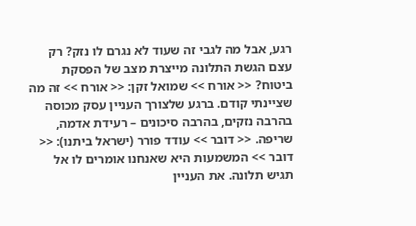רגע, אבל מה לגבי זה שעוד לא נגרם לו נזק? רק עצם הגשת התלונה מייצרת מצב של הפסקת ביטוח? << אורח >> שמואל זקן: << אורח >> זה מה שציינתי קודם. ברגע שלצורך העניין עסק מכוסה בהרבה נזקים, בהרבה סיכונים – רעידת אדמה, שריפה. << דובר >> עודד פורר (ישראל ביתנו): << דובר >> המשמעות היא שאנחנו אומרים לו אל תגיש תלונה. את העניין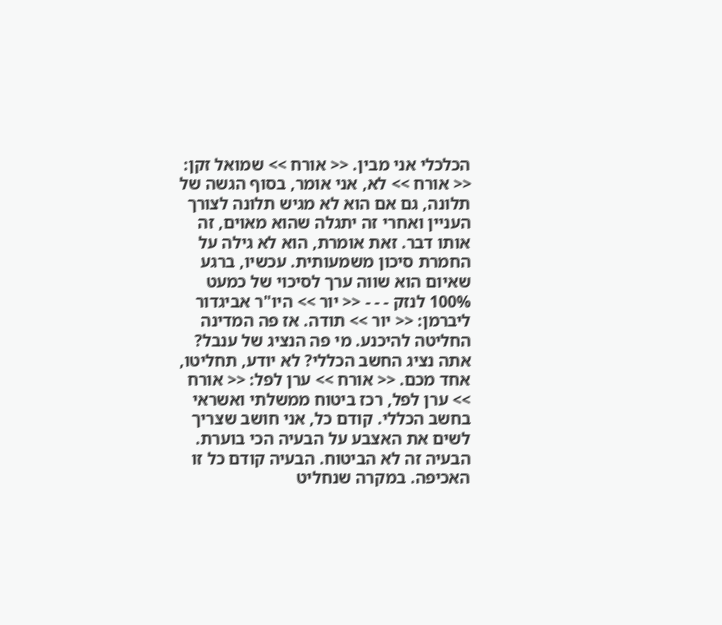הכלכלי אני מבין. << אורח >> שמואל זקן: << אורח >> לא, אני אומר, בסוף הגשה של תלונה, גם אם הוא לא מגיש תלונה לצורך העניין ואחרי זה יתגלה שהוא מאוים, זה אותו דבר. זאת אומרת, הוא לא גילה על החמרת סיכון משמעותית. עכשיו, ברגע שאיום הוא שווה ערך לסיכוי של כמעט 100% לנזק - - - << יור >> היו"ר אביגדור ליברמן: << יור >> תודה. אז פה המדינה החליטה להיכנע. מי פה הנציג של ענבל? אתה נציג החשב הכללי? לא יודע, תחליטו, אחד מכם. << אורח >> ערן לפל: << אורח >> ערן לפל, רכז ביטוח ממשלתי ואשראי בחשב הכללי. קודם כל, אני חושב שצריך לשים את האצבע על הבעיה הכי בוערת. הבעיה זה לא הביטוח. הבעיה קודם כל זו האכיפה. במקרה שנחליט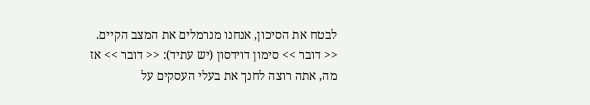לבטח את הסיכון, אנחנו מנרמלים את המצב הקיים. << דובר >> סימון דוידסון (יש עתיד): << דובר >> אז מה, אתה רוצה לחנך את בעלי העסקים על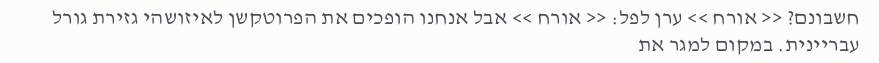חשבונם? << אורח >> ערן לפל: << אורח >> אבל אנחנו הופכים את הפרוטקשן לאיזושהי גזירת גורל עבריינית. במקום למגר את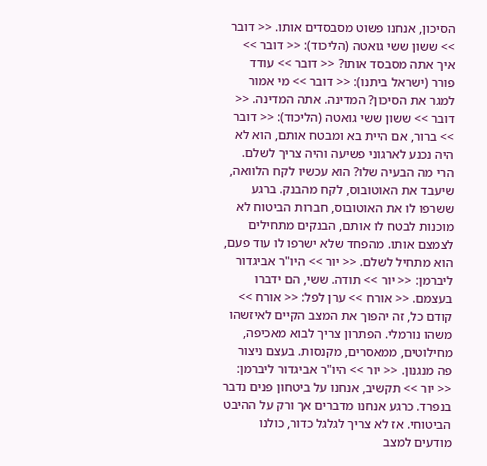הסיכון, אנחנו פשוט מסבסדים אותו. << דובר >> ששון ששי גואטה (הליכוד): << דובר >> איך אתה מסבסד אותו? << דובר >> עודד פורר (ישראל ביתנו): << דובר >> מי אמור למגר את הסיכון? המדינה. אתה המדינה. << דובר >> ששון ששי גואטה (הליכוד): << דובר >> ברור, אם היית בא ומבטח אותם, הוא לא היה נכנע לארגוני פשיעה והיה צריך לשלם. הרי מה הבעיה שלו? הוא עכשיו לקח הלוואה, שיעבד את האוטובוס, לקח מהבנק. ברגע ששרפו לו את האוטובוס, חברות הביטוח לא מוכנות לבטח לו אותם, הבנקים מתחילים לצמצם אותו. מהפחד שלא ישרפו לו עוד פעם, הוא מתחיל לשלם. << יור >> היו"ר אביגדור ליברמן: << יור >> תודה. ששי, הם ידברו בעצמם. << אורח >> ערן לפל: << אורח >> קודם כל, זה יהפוך את המצב הקיים לאיזשהו משהו נורמלי. הפתרון צריך לבוא מאכיפה, מחילוטים, ממאסרים, מקנסות. בעצם ניצור פה מנגנון. << יור >> היו"ר אביגדור ליברמן: << יור >> תקשיב, אנחנו על ביטחון פנים נדבר בנפרד. כרגע אנחנו מדברים אך ורק על ההיבט הביטוחי. אז לא צריך לגלגל כדור, כולנו מודעים למצב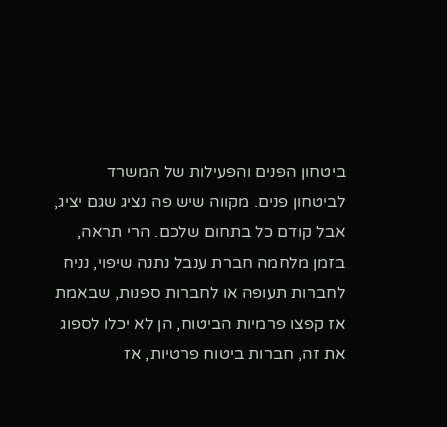ביטחון הפנים והפעילות של המשרד לביטחון פנים. מקווה שיש פה נציג שגם יציג, אבל קודם כל בתחום שלכם. הרי תראה, בזמן מלחמה חברת ענבל נתנה שיפוי, נניח לחברות תעופה או לחברות ספנות, שבאמת אז קפצו פרמיות הביטוח, הן לא יכלו לספוג את זה, חברות ביטוח פרטיות, אז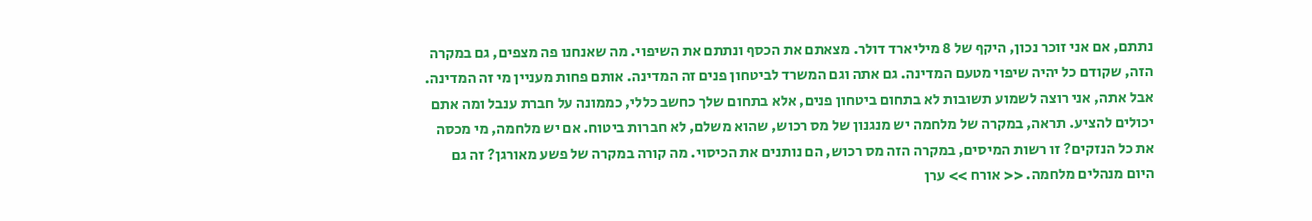נתתם, אם אני זוכר נכון, היקף של 8 מיליארד דולר. מצאתם את הכסף ונתתם את השיפוי. מה שאנחנו פה מצפים, גם במקרה הזה, שקודם כל יהיה שיפוי מטעם המדינה. גם אתה וגם המשרד לביטחון פנים זה המדינה. אותם פחות מעניין מי זה המדינה. אבל אתה, אני רוצה לשמוע תשובות לא בתחום ביטחון פנים, אלא בתחום שלך כחשב כללי, כממונה על חברת ענבל ומה אתם יכולים להציע. תראה, במקרה של מלחמה יש מנגנון של מס רכוש, שהוא משלם, לא חברות ביטוח. אם יש מלחמה, מי מכסה את כל הנזקים? זו רשות המיסים, במקרה הזה מס רכוש, הם נותנים את הכיסוי. מה קורה במקרה של פשע מאורגן? זה גם היום מנהלים מלחמה. << אורח >> ערן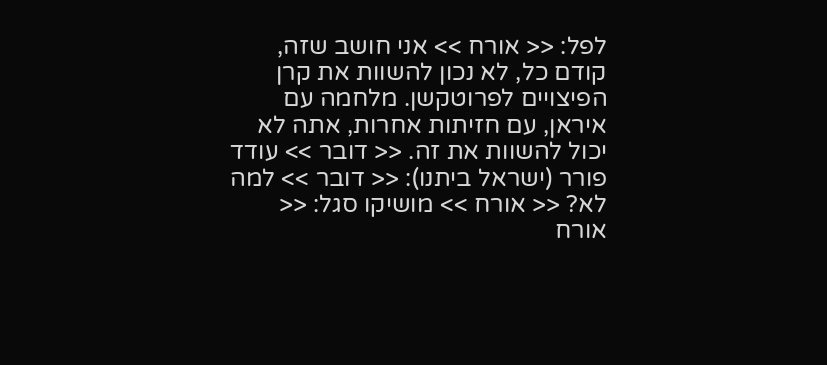לפל: << אורח >> אני חושב שזה, קודם כל, לא נכון להשוות את קרן הפיצויים לפרוטקשן. מלחמה עם איראן, עם חזיתות אחרות, אתה לא יכול להשוות את זה. << דובר >> עודד פורר (ישראל ביתנו): << דובר >> למה לא? << אורח >> מושיקו סגל: << אורח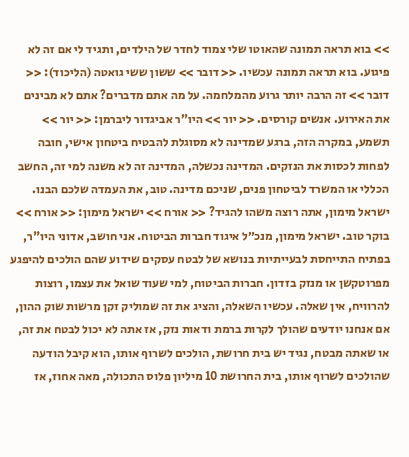>> בוא תראה תמונה שהאוטו שלי צמוד לחדר של הילדים, ותגיד לי אם זה לא פיגוע. בוא תראה תמונה עכשיו. << דובר >> ששון ששי גואטה (הליכוד): << דובר >> זה הרבה יותר גרוע מהמלחמה. על מה אתם מדברים? אתם לא מבינים את האירוע. אנשים קורסים. << יור >> היו"ר אביגדור ליברמן: << יור >> תשמע, במקרה הזה, ברגע שמדינה לא מסוגלת להבטיח ביטחון אישי, חובה לפחות לכסות את הנזקים. המדינה נכשלה, המדינה זה לא משנה למי זה, החשב הכללי או המשרד לביטחון פנים, שניכם מדינה. טוב, את העמדה שלכם הבנו. ישראל מימון, אתה רוצה משהו להגיד? << אורח >> ישראל מימון: << אורח >> בוקר טוב. ישראל מימון, מנכ״ל איגוד חברות הביטוח. אני חושב, אדוני היו"ר, בפתיח התייחסת לבעייתיות בנושא של לבטח עסקים שידוע שהם הולכים להיפגע מפרוטקשן או מנזק בזדון. חברות הביטוח, למי שעוד שואל את עצמו, רוצות להרוויח, אין שאלה. עכשיו השאלה, והציג את זה שמוליק זקן מרשות שוק ההון, אם אנחנו יודעים שהולך לקרות ברמת ודאות נזק, אז אתה לא יכול לבטח את זה, או שאתה מבטח, נגיד יש בית חרושת, הולכים לשרוף אותו, הוא קיבל הודעה שהולכים לשרוף אותו, בית החרושת 10 מיליון פלוס התכולה, מאה אחוז, אז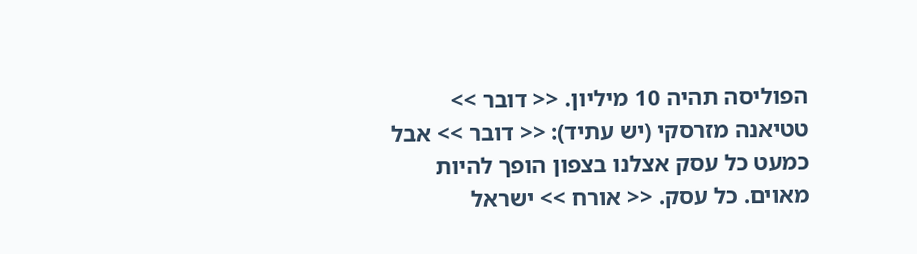הפוליסה תהיה 10 מיליון. << דובר >> טטיאנה מזרסקי (יש עתיד): << דובר >> אבל כמעט כל עסק אצלנו בצפון הופך להיות מאוים. כל עסק. << אורח >> ישראל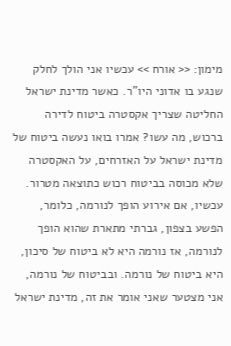מימון: << אורח >> עכשיו אני הולך לחלק שנגע בו אדוני היו"ר. כאשר מדינת ישראל החליטה שצריך אקסטרה ביטוח לדירה ברכוש, מה עשו? אמרו בואו נעשה ביטוח של מדינת ישראל על האזרחים, על האקסטרה שלא מכוסה בביטוח רכוש כתוצאה מטרור. עכשיו, אם אירוע הופך לנורמה, כלומר, הפשע בצפון, גברתי מתארת שהוא הופך לנורמה, אז נורמה היא לא ביטוח של סיכון, היא ביטוח של נורמה. ובביטוח של נורמה, אני מצטער שאני אומר את זה, מדינת ישראל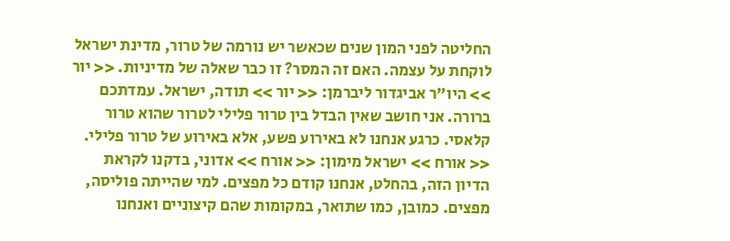החליטה לפני המון שנים שכאשר יש נורמה של טרור, מדינת ישראל לוקחת על עצמה. האם זה המסר? זו כבר שאלה של מדיניות. << יור >> היו"ר אביגדור ליברמן: << יור >> תודה, ישראל. עמדתכם ברורה. אני חושב שאין הבדל בין טרור פלילי לטרור שהוא טרור קלאסי. כרגע אנחנו לא באירוע פשע, אלא באירוע של טרור פלילי. << אורח >> ישראל מימון: << אורח >> אדוני, בדקנו לקראת הדיון הזה, בהחלט, אנחנו קודם כל מפצים. למי שהייתה פוליסה, מפצים. כמובן, כמו שתואר, במקומות שהם קיצוניים ואנחנו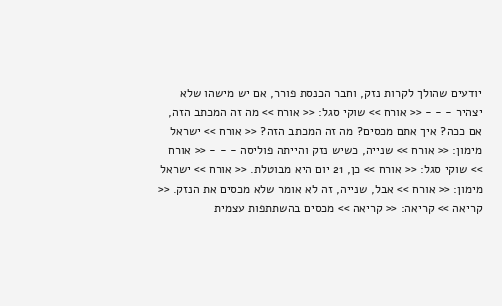יודעים שהולך לקרות נזק, וחבר הכנסת פורר, אם יש מישהו שלא יצהיר - - - << אורח >> שוקי סגל: << אורח >> מה זה המכתב הזה, אם ככה? איך אתם מכסים? מה זה המכתב הזה? << אורח >> ישראל מימון: << אורח >> שנייה, כשיש נזק והייתה פוליסה - - - << אורח >> שוקי סגל: << אורח >> כן, 21 יום היא מבוטלת. << אורח >> ישראל מימון: << אורח >> אבל, שנייה, זה לא אומר שלא מכסים את הנזק. << קריאה >> קריאה: << קריאה >> מכסים בהשתתפות עצמית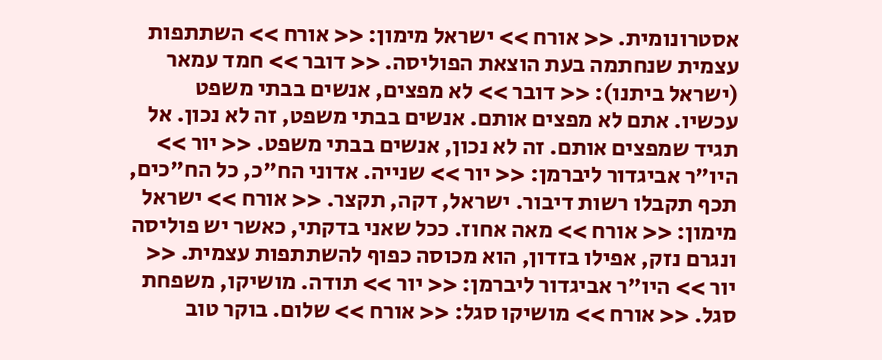אסטרונומית. << אורח >> ישראל מימון: << אורח >> השתתפות עצמית שנחתמה בעת הוצאת הפוליסה. << דובר >> חמד עמאר (ישראל ביתנו): << דובר >> לא מפצים, אנשים בבתי משפט עכשיו. אתם לא מפצים אותם. אנשים בבתי משפט, זה לא נכון. אל תגיד שמפצים אותם. זה לא נכון, אנשים בבתי משפט. << יור >> היו"ר אביגדור ליברמן: << יור >> שנייה. אדוני הח"כ, כל הח"כים, תכף תקבלו רשות דיבור. ישראל, דקה, תקצר. << אורח >> ישראל מימון: << אורח >> מאה אחוז. ככל שאני בדקתי, כאשר יש פוליסה ונגרם נזק, אפילו בזדון, הוא מכוסה כפוף להשתתפות עצמית. << יור >> היו"ר אביגדור ליברמן: << יור >> תודה. מושיקו, משפחת סגל. << אורח >> מושיקו סגל: << אורח >> שלום. בוקר טוב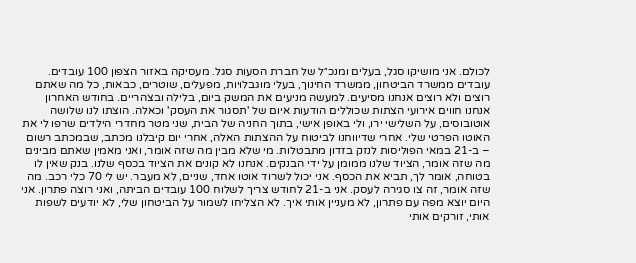לכולם. אני מושיקו סגל, בעלים ומנכ״ל של חברת הסעות סגל. מעסיקה באזור הצפון 100 עובדים. עובדים ממשרד הביטחון, ממשרד החינוך, בעלי מוגבלויות, מפעלים, שוטרים, כבאות, כל מה שאתם רוצים ולא רוצים אנחנו מסיעים. למעשה מניעים את המשק ביום, בלילה ובצהריים. בחודש האחרון אנחנו חווים אירועי הצתות שכוללים הודעות איום של 'תסגור את העסק' וכאלה. הוצתו לנו שלושה אוטובוסים, על השלישי ירו, ולי באופן אישי, בתוך החניה של הבית, שני מטר מחדרי הילדים שרפו לי את האוטו הפרטי שלי. אחרי שדיווחנו לביטוח על ההצתות האלה, אחרי יום קיבלנו מכתב, שבמכתב רשום – ב-21 במאי הפוליסות לנזק בזדון מתבטלות. מי שלא מבין מה שזה אומר, ואני מאמין שאתם מבינים מה שזה אומר, הציוד שלנו ממומן על ידי הבנקים. אנחנו לא קונים את הציוד בכסף שלנו. בנק שאין לו בטוחה, אומר לך, תביא את הכסף. אני יכול לשרוד אוטו אחד, שניים, לא מעבר. יש לי 70 כלי רכב. מה שזה אומר, זה צו סגירה לעסק. אני ב-21 לחודש צריך לשלוח 100 עובדים הביתה, ואני רוצה פתרון. אני היום יוצא מפה עם פתרון, לא מעניין אותי איך. לא הצליחו לשמור על הביטחון שלי, לא יודעים לשפות אותי, זורקים אותי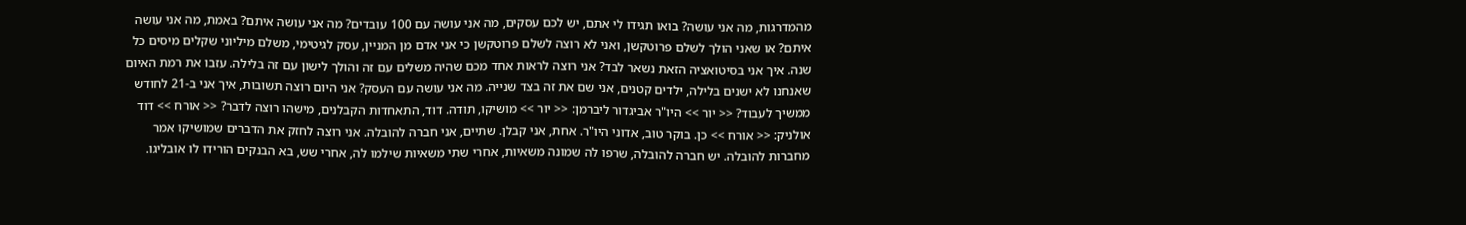מהמדרגות, מה אני עושה? בואו תגידו לי אתם, יש לכם עסקים, מה אני עושה עם 100 עובדים? מה אני עושה איתם? באמת, מה אני עושה איתם? או שאני הולך לשלם פרוטקשן, ואני לא רוצה לשלם פרוטקשן כי אני אדם מן המניין, עסק לגיטימי, משלם מיליוני שקלים מיסים כל שנה. איך אני בסיטואציה הזאת נשאר לבד? אני רוצה לראות אחד מכם שהיה משלים עם זה והולך לישון עם זה בלילה. עזבו את רמת האיום שאנחנו לא ישנים בלילה, ילדים קטנים, אני שם את זה בצד שנייה. מה אני עושה עם העסק? אני היום רוצה תשובות, איך אני ב-21 לחודש ממשיך לעבוד? << יור >> היו"ר אביגדור ליברמן: << יור >> מושיקו, תודה. דוד, התאחדות הקבלנים, מישהו רוצה לדבר? << אורח >> דוד אולניק: << אורח >> כן. בוקר טוב, אדוני היו"ר. אחת, אני קבלן. שתיים, אני חברה להובלה. אני רוצה לחזק את הדברים שמושיקו אמר מחברות להובלה. יש חברה להובלה, שרפו לה שמונה משאיות, אחרי שתי משאיות שילמו לה, אחרי שש, בא הבנקים הורידו לו אובליגו.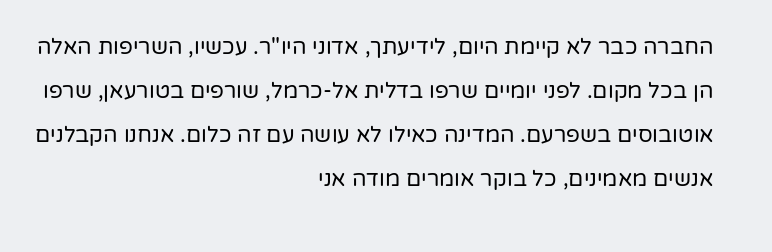החברה כבר לא קיימת היום, לידיעתך, אדוני היו"ר. עכשיו, השריפות האלה הן בכל מקום. לפני יומיים שרפו בדלית אל-כרמל, שורפים בטורעאן, שרפו אוטובוסים בשפרעם. המדינה כאילו לא עושה עם זה כלום. אנחנו הקבלנים אנשים מאמינים, כל בוקר אומרים מודה אני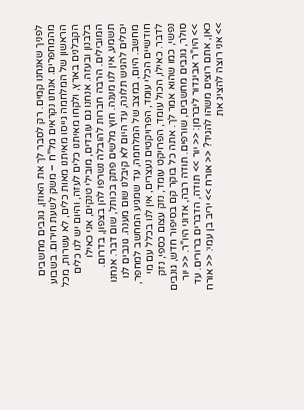לפניך שאנחנו קמים. רק לסבר לך את האוזן, גונבים מחשבים מהמחפרים. אנחנו נקראים מל"ח – משק לשעת חירום. בשבוע הראשון של המלחמה גייסו מאיתנו מאות כלים, לא עשרות, מכל הקבלנים בארץ, ולקחו מאיתנו כלים לעזה, והיום יש לנו כלים בלבנון ובעזה. אנחנו גם עובדים, מובילי טנקים, אני כאילו המובילים. הרבה חברות להובלה נשרפו להן בצפון, בדרום. תשמע, אין לנו מענה. חוץ מלשים פתק בכותל, שום דבר. אנחנו יכולים להגיש תלונה, עד היום לא קיבלנו שום מענה. גונבים לנו מחשב. היום, במצב של המלחמה, עד שמגיע המחשב למחפר, חודשיים הכלי עומד, הפרויקטים נעצרים, אין לנו בכלל עם מי לדבר. כאילו, הכול עומד, הפרויקט עומד, נזק עצום כספי, נזק נפשי, כמו שהוא אמר לך. אתה כל בוקר קם בסיפור חדש, גונבים סולר, גונבים מחשבים, שורפים. תודה רבה, אדוני היו"ר. << יור >> היו"ר אביגדור ליברמן: << יור >> תודה, הדברים ברורים. עד כאן, אתם רוצים משהו להגיד? << אורח >> יריב בן עמי: << אורח >> אני רוצה להציג את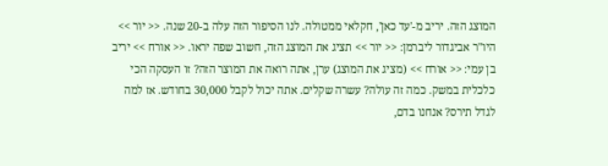המוצג הזה. יריב מ-'עד כאן', חקלאי ממטולה. לנו הסיפור הזה עלה ב-20 שנה. << יור >> היו"ר אביגדור ליברמן: << יור >> תציג את המוצג הזה, חשוב שפה יראו. << אורח >> יריב בן עמי: << אורח >> (מציג את המוצג) ערן, אתה רואה את המוצר הזה? זו העסקה הכי כלכלית במשק. כמה זה עולה? עשרה שקלים. אתה יכול לקבל 30,000 בחודש. אז למה לגדל תירס? אנחנו בדם,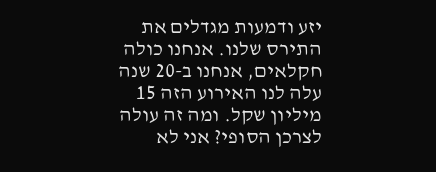יזע ודמעות מגדלים את התירס שלנו. אנחנו כולה חקלאים, אנחנו ב-20 שנה עלה לנו האירוע הזה 15 מיליון שקל. ומה זה עולה לצרכן הסופי? אני לא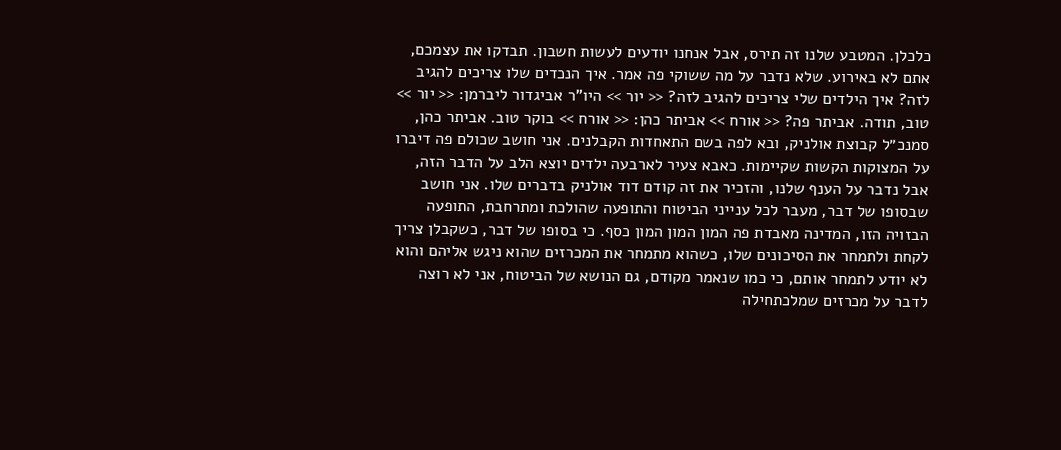כלכלן. המטבע שלנו זה תירס, אבל אנחנו יודעים לעשות חשבון. תבדקו את עצמכם, אתם לא באירוע. שלא נדבר על מה ששוקי פה אמר. איך הנכדים שלו צריכים להגיב לזה? איך הילדים שלי צריכים להגיב לזה? << יור >> היו"ר אביגדור ליברמן: << יור >> טוב, תודה. אביתר פה? << אורח >> אביתר כהן: << אורח >> בוקר טוב. אביתר כהן, סמנכ״ל קבוצת אולניק, ובא לפה בשם התאחדות הקבלנים. אני חושב שכולם פה דיברו על המצוקות הקשות שקיימות. כאבא צעיר לארבעה ילדים יוצא הלב על הדבר הזה, אבל נדבר על הענף שלנו, והזכיר את זה קודם דוד אולניק בדברים שלו. אני חושב שבסופו של דבר, מעבר לכל ענייני הביטוח והתופעה שהולכת ומתרחבת, התופעה הבזויה הזו, המדינה מאבדת פה המון המון המון כסף. כי בסופו של דבר, כשקבלן צריך לקחת ולתמחר את הסיכונים שלו, כשהוא מתמחר את המכרזים שהוא ניגש אליהם והוא לא יודע לתמחר אותם, כי כמו שנאמר מקודם, גם הנושא של הביטוח, אני לא רוצה לדבר על מכרזים שמלכתחילה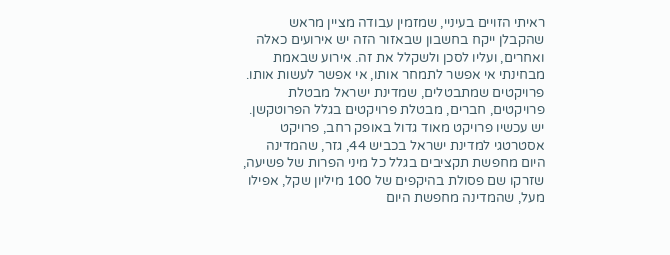ראיתי הזויים בעיניי, שמזמין עבודה מציין מראש שהקבלן ייקח בחשבון שבאזור הזה יש אירועים כאלה ואחרים, ועליו לסכן ולשקלל את זה. אירוע שבאמת מבחינתי אי אפשר לתמחר אותו, אי אפשר לעשות אותו. פרויקטים שמתבטלים, שמדינת ישראל מבטלת פרויקטים, חברים, מבטלת פרויקטים בגלל הפרוטקשן. יש עכשיו פרויקט מאוד גדול באופק רחב, פרויקט אסטרטגי למדינת ישראל בכביש 44, גזר, שהמדינה היום מחפשת תקציבים בגלל כל מיני הפרות של פשיעה, שזרקו שם פסולת בהיקפים של 100 מיליון שקל, אפילו מעל, שהמדינה מחפשת היום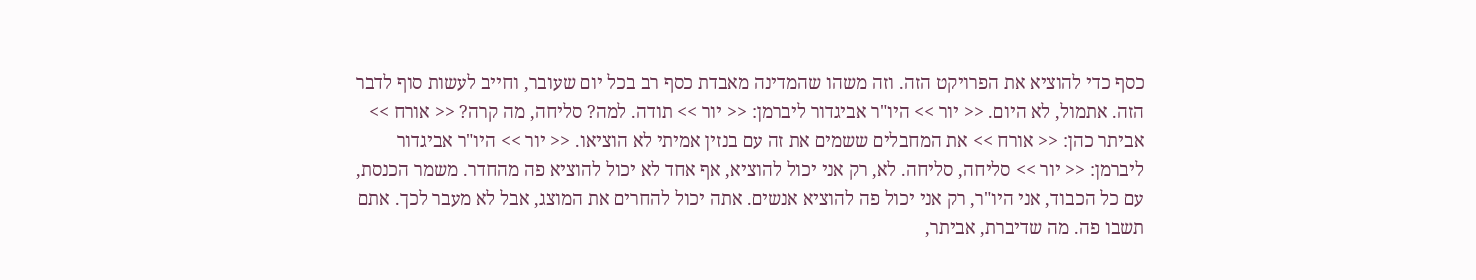כסף כדי להוציא את הפרויקט הזה. וזה משהו שהמדינה מאבדת כסף רב בכל יום שעובר, וחייב לעשות סוף לדבר הזה. אתמול, לא היום. << יור >> היו"ר אביגדור ליברמן: << יור >> תודה. למה? סליחה, מה קרה? << אורח >> אביתר כהן: << אורח >> את המחבלים ששמים את זה עם בנזין אמיתי לא הוציאו. << יור >> היו"ר אביגדור ליברמן: << יור >> סליחה, סליחה. לא, רק אני יכול להוציא, אף אחד לא יכול להוציא פה מהחדר. משמר הכנסת, עם כל הכבוד, אני היו"ר, רק אני יכול פה להוציא אנשים. אתה יכול להחרים את המוצג, אבל לא מעבר לכך. אתם תשבו פה. מה שדיברת, אביתר,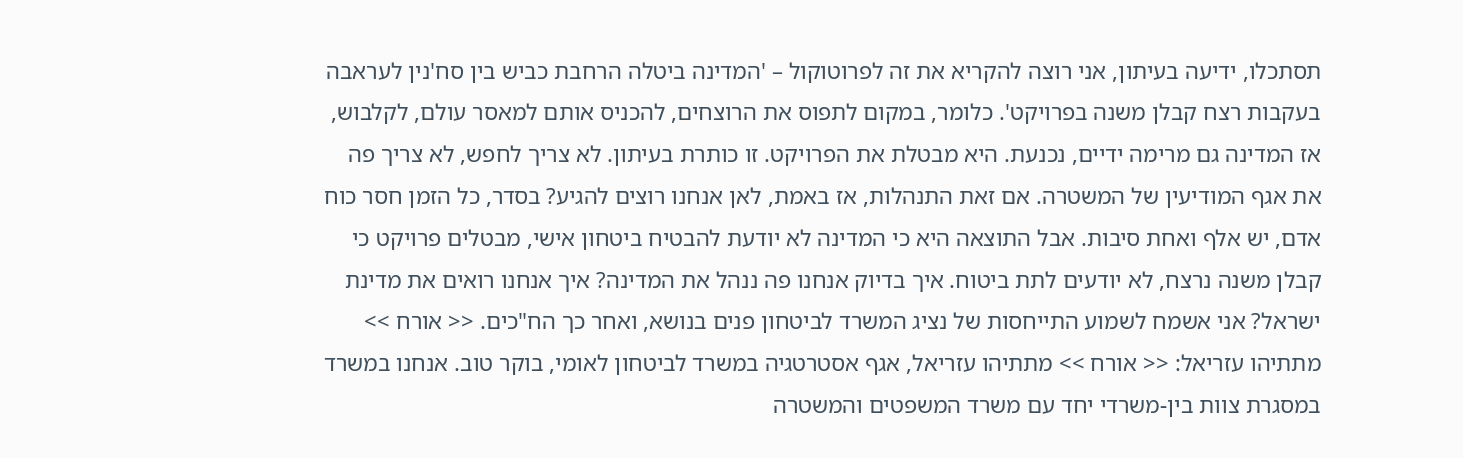תסתכלו, ידיעה בעיתון, אני רוצה להקריא את זה לפרוטוקול – 'המדינה ביטלה הרחבת כביש בין סח'נין לעראבה בעקבות רצח קבלן משנה בפרויקט'. כלומר, במקום לתפוס את הרוצחים, להכניס אותם למאסר עולם, לקלבוש, אז המדינה גם מרימה ידיים, נכנעת. היא מבטלת את הפרויקט. זו כותרת בעיתון. לא צריך לחפש, לא צריך פה את אגף המודיעין של המשטרה. אם זאת התנהלות, אז באמת, לאן אנחנו רוצים להגיע? בסדר, כל הזמן חסר כוח אדם, יש אלף ואחת סיבות. אבל התוצאה היא כי המדינה לא יודעת להבטיח ביטחון אישי, מבטלים פרויקט כי קבלן משנה נרצח, לא יודעים לתת ביטוח. איך בדיוק אנחנו פה ננהל את המדינה? איך אנחנו רואים את מדינת ישראל? אני אשמח לשמוע התייחסות של נציג המשרד לביטחון פנים בנושא, ואחר כך הח"כים. << אורח >> מתתיהו עזריאל: << אורח >> מתתיהו עזריאל, אגף אסטרטגיה במשרד לביטחון לאומי, בוקר טוב. אנחנו במשרד במסגרת צוות בין-משרדי יחד עם משרד המשפטים והמשטרה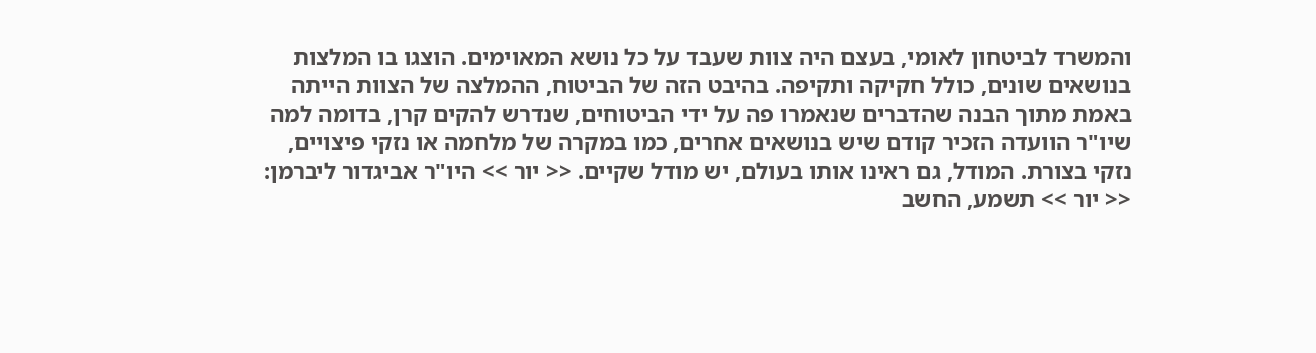והמשרד לביטחון לאומי, בעצם היה צוות שעבד על כל נושא המאוימים. הוצגו בו המלצות בנושאים שונים, כולל חקיקה ותקיפה. בהיבט הזה של הביטוח, ההמלצה של הצוות הייתה באמת מתוך הבנה שהדברים שנאמרו פה על ידי הביטוחים, שנדרש להקים קרן, בדומה למה שיו"ר הוועדה הזכיר קודם שיש בנושאים אחרים, כמו במקרה של מלחמה או נזקי פיצויים, נזקי בצורת. המודל, גם ראינו אותו בעולם, יש מודל שקיים. << יור >> היו"ר אביגדור ליברמן: << יור >> תשמע, החשב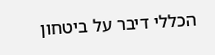הכללי דיבר על ביטחון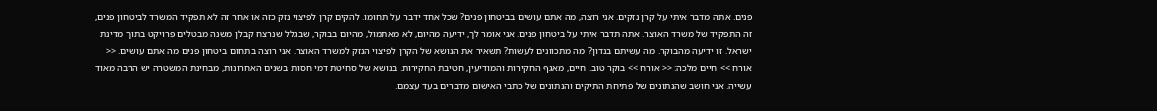פנים. אתה מדבר איתי על קרן נזקים. אני רוצה, מה אתם עושים בביטחון פנים? שכל אחד ידבר על תחומו. להקים קרן לפיצוי נזק כזה או אחר זה לא תפקיד המשרד לביטחון פנים, זה התפקיד של משרד האוצר. אתה תדבר איתי על ביטחון פנים. אני אומר לך, ידיעה מהיום, לא מאתמול, מהיום בבוקר, שבגלל שנרצח קבלן משנה מבטלים פרויקט בתוך מדינת ישראל. זו ידיעה מהבוקר. מה עשיתם בנדון? מה מתכוונים לעשות? תשאיר את הנושא של הקרן לפיצוי הנזק למשרד האוצר. אני רוצה בתחום ביטחון פנים מה אתם עושים. << אורח >> חיים מלכה: << אורח >> בוקר טוב. חיים, מאגף החקירות והמודיעין, חטיבת החקירות. בנושא של סחיטת דמי חסות בשנים האחרונות, מבחינת המשטרה יש הרבה מאוד עשייה. אני חושב שהנתונים של פתיחת התיקים והנתונים של כתבי האישום מדברים בעד עצמם.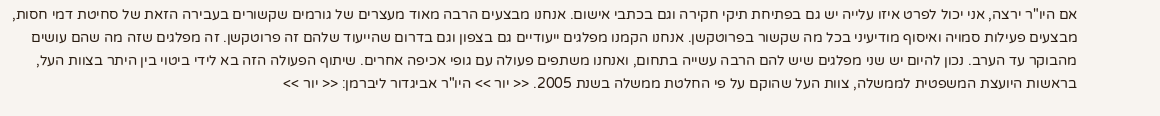אם היו"ר ירצה, אני יכול לפרט איזו עלייה יש גם בפתיחת תיקי חקירה וגם בכתבי אישום. אנחנו מבצעים הרבה מאוד מעצרים של גורמים שקשורים בעבירה הזאת של סחיטת דמי חסות, מבצעים פעילות סמויה ואיסוף מודיעיני בכל מה שקשור בפרוטקשן. אנחנו הקמנו מפלגים ייעודיים גם בצפון וגם בדרום שהייעוד שלהם זה פרוטקשן. זה מפלגים שזה מה שהם עושים מהבוקר עד הערב. נכון להיום יש שני מפלגים שיש להם הרבה עשייה בתחום, ואנחנו משתפים פעולה עם גופי אכיפה אחרים. שיתוף הפעולה הזה בא לידי ביטוי בין היתר בצוות העל, בראשות היועצת המשפטית לממשלה, צוות העל שהוקם על פי החלטת ממשלה בשנת 2005. << יור >> היו"ר אביגדור ליברמן: << יור >>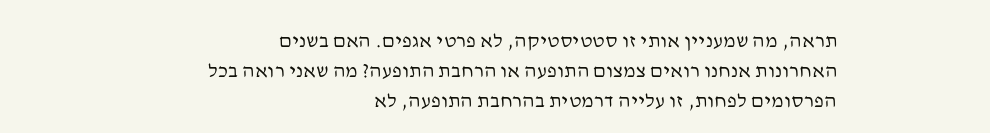תראה, מה שמעניין אותי זו סטטיסטיקה, לא פרטי אגפים. האם בשנים האחרונות אנחנו רואים צמצום התופעה או הרחבת התופעה? מה שאני רואה בכל הפרסומים לפחות, זו עלייה דרמטית בהרחבת התופעה, לא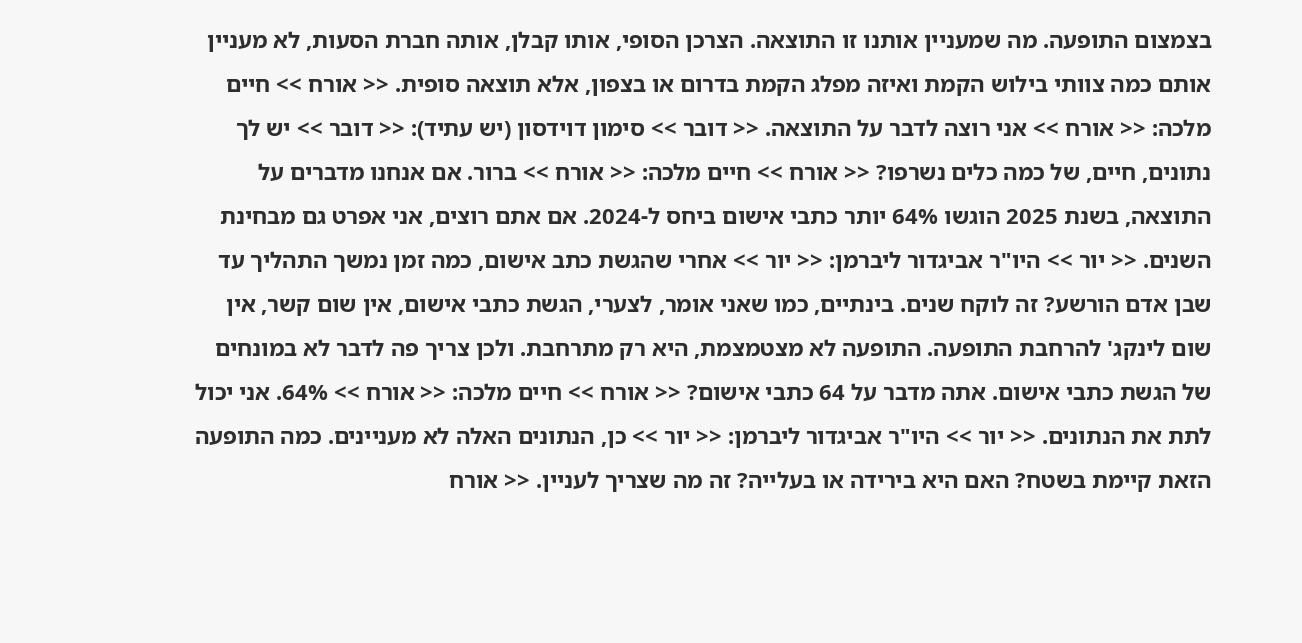בצמצום התופעה. מה שמעניין אותנו זו התוצאה. הצרכן הסופי, אותו קבלן, אותה חברת הסעות, לא מעניין אותם כמה צוותי בילוש הקמת ואיזה מפלג הקמת בדרום או בצפון, אלא תוצאה סופית. << אורח >> חיים מלכה: << אורח >> אני רוצה לדבר על התוצאה. << דובר >> סימון דוידסון (יש עתיד): << דובר >> יש לך נתונים, חיים, של כמה כלים נשרפו? << אורח >> חיים מלכה: << אורח >> ברור. אם אנחנו מדברים על התוצאה, בשנת 2025 הוגשו 64% יותר כתבי אישום ביחס ל-2024. אם אתם רוצים, אני אפרט גם מבחינת השנים. << יור >> היו"ר אביגדור ליברמן: << יור >> אחרי שהגשת כתב אישום, כמה זמן נמשך התהליך עד שבן אדם הורשע? זה לוקח שנים. בינתיים, כמו שאני אומר, לצערי, הגשת כתבי אישום, אין שום קשר, אין שום לינקג' להרחבת התופעה. התופעה לא מצטמצמת, היא רק מתרחבת. ולכן צריך פה לדבר לא במונחים של הגשת כתבי אישום. אתה מדבר על 64 כתבי אישום? << אורח >> חיים מלכה: << אורח >> 64%. אני יכול לתת את הנתונים. << יור >> היו"ר אביגדור ליברמן: << יור >> כן, הנתונים האלה לא מעניינים. כמה התופעה הזאת קיימת בשטח? האם היא בירידה או בעלייה? זה מה שצריך לעניין. << אורח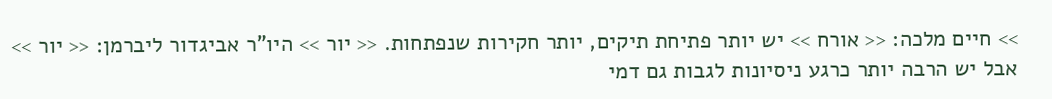>> חיים מלכה: << אורח >> יש יותר פתיחת תיקים, יותר חקירות שנפתחות. << יור >> היו"ר אביגדור ליברמן: << יור >> אבל יש הרבה יותר כרגע ניסיונות לגבות גם דמי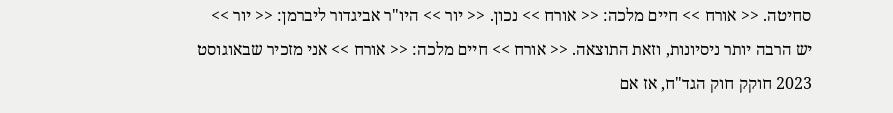סחיטה. << אורח >> חיים מלכה: << אורח >> נכון. << יור >> היו"ר אביגדור ליברמן: << יור >> יש הרבה יותר ניסיונות, וזאת התוצאה. << אורח >> חיים מלכה: << אורח >> אני מזכיר שבאוגוסט 2023 חוקק חוק הגד"ח, אז אם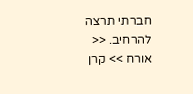חברתי תרצה להרחיב. << אורח >> קרן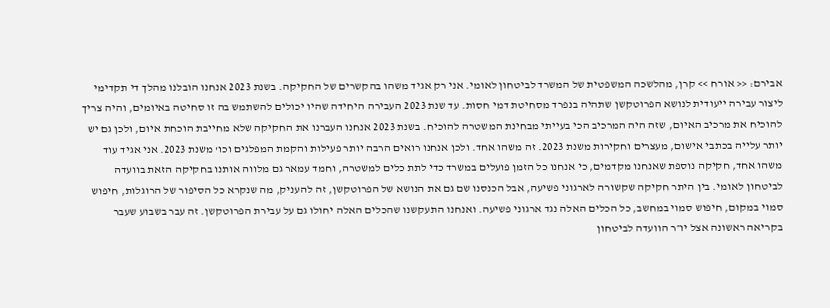אבירם: << אורח >> קרן, מהלשכה המשפטית של המשרד לביטחון לאומי. אני רק אגיד משהו בהקשרים של החקיקה. בשנת 2023 אנחנו הובלנו מהלך די תקדימי ליצור עבירה ייעודית לנושא הפרוטקשן שתהיה בנפרד מסחיטת דמי חסות. עד שנת 2023 העבירה היחידה שהיו יכולים להשתמש בה זו סחיטה באיומים, והיה צריך להוכיח את מרכיב האיום, שזה היה המרכיב הכי בעייתי מבחינת המשטרה להוכיח. בשנת 2023 אנחנו העברנו את החקיקה שלא מחייבת הוכחת איום, ולכן גם יש יותר עלייה בכתבי אישום, מעצרים וחקירות משנת 2023. זה משהו אחד. ולכן אנחנו רואים הרבה יותר פעילות והקמת המפלגים וכו' משנת 2023. אני אגיד עוד משהו אחד, חקיקה נוספת שאנחנו מקדמים, כי אנחנו כל הזמן פועלים במשרד כדי לתת כלים למשטרה, וחמד עמאר גם מלווה אותנו בחקיקה הזאת בוועדה לביטחון לאומי. בין היתר חקיקה שקשורה לארגוני פשיעה, אבל הכנסנו שם גם את הנושא של הפרוטקשן, זה להעניק, מה שנקרא כל הסיפור של הרוגלות, חיפוש סמוי במקום, חיפוש סמוי במחשב, כל הכלים האלה נגד ארגוני פשיעה. ואנחנו התעקשנו שהכלים האלה יחולו גם על עבירת הפרוטקשן. זה עבר בשבוע שעבר בקריאה ראשונה אצל יו״ר הוועדה לביטחון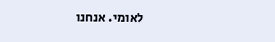לאומי. אנחנו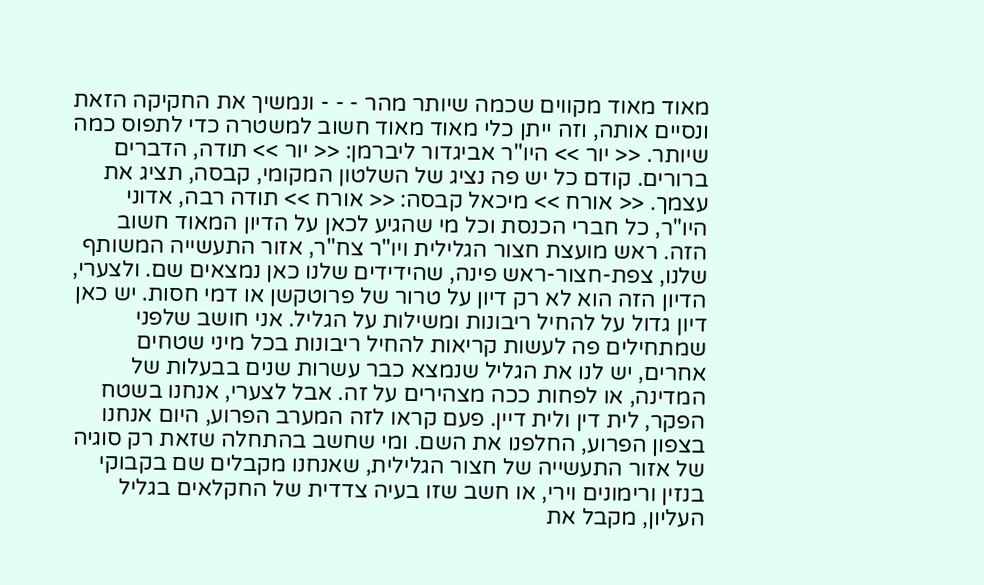מאוד מאוד מקווים שכמה שיותר מהר - - - ונמשיך את החקיקה הזאת ונסיים אותה, וזה ייתן כלי מאוד מאוד חשוב למשטרה כדי לתפוס כמה שיותר. << יור >> היו"ר אביגדור ליברמן: << יור >> תודה, הדברים ברורים. קודם כל יש פה נציג של השלטון המקומי, קבסה, תציג את עצמך. << אורח >> מיכאל קבסה: << אורח >> תודה רבה, אדוני היו"ר, כל חברי הכנסת וכל מי שהגיע לכאן על הדיון המאוד חשוב הזה. ראש מועצת חצור הגלילית ויו"ר צח"ר, אזור התעשייה המשותף שלנו, צפת-חצור-ראש פינה, שהידידים שלנו כאן נמצאים שם. ולצערי, הדיון הזה הוא לא רק דיון על טרור של פרוטקשן או דמי חסות. יש כאן דיון גדול על להחיל ריבונות ומשילות על הגליל. אני חושב שלפני שמתחילים פה לעשות קריאות להחיל ריבונות בכל מיני שטחים אחרים, יש לנו את הגליל שנמצא כבר עשרות שנים בבעלות של המדינה, או לפחות ככה מצהירים על זה. אבל לצערי, אנחנו בשטח הפקר, לית דין ולית דיין. פעם קראו לזה המערב הפרוע, היום אנחנו בצפון הפרוע, החלפנו את השם. ומי שחשב בהתחלה שזאת רק סוגיה של אזור התעשייה של חצור הגלילית, שאנחנו מקבלים שם בקבוקי בנזין ורימונים וירי, או חשב שזו בעיה צדדית של החקלאים בגליל העליון, מקבל את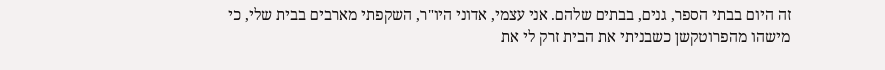זה היום בבתי הספר, גנים, בבתים שלהם. אני עצמי, אדוני היו"ר, השקפתי מארבים בבית שלי, כי מישהו מהפרוטקשן כשבניתי את הבית זרק לי את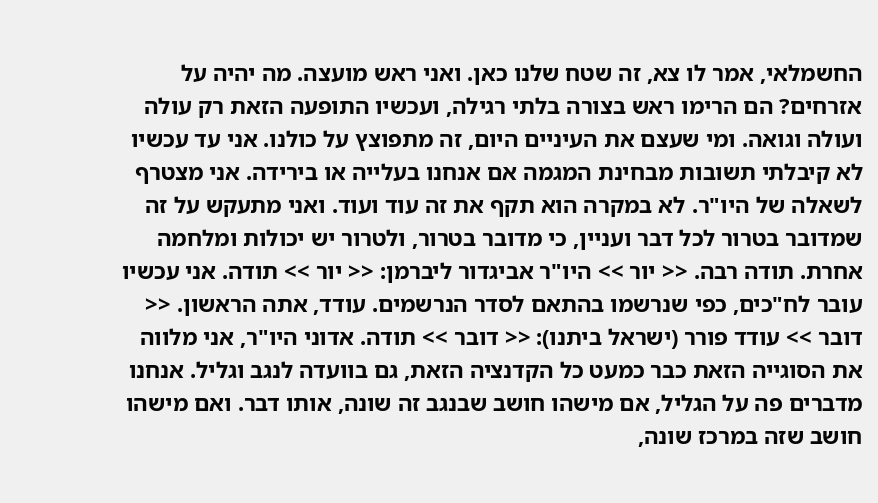החשמלאי, אמר לו צא, זה שטח שלנו כאן. ואני ראש מועצה. מה יהיה על אזרחים? הם הרימו ראש בצורה בלתי רגילה, ועכשיו התופעה הזאת רק עולה ועולה וגואה. ומי שעצם את העיניים היום, זה מתפוצץ על כולנו. אני עד עכשיו לא קיבלתי תשובות מבחינת המגמה אם אנחנו בעלייה או בירידה. אני מצטרף לשאלה של היו"ר. לא במקרה הוא תקף את זה עוד ועוד. ואני מתעקש על זה שמדובר בטרור לכל דבר ועניין, כי מדובר בטרור, ולטרור יש יכולות ומלחמה אחרת. תודה רבה. << יור >> היו"ר אביגדור ליברמן: << יור >> תודה. אני עכשיו עובר לח"כים, כפי שנרשמו בהתאם לסדר הנרשמים. עודד, אתה הראשון. << דובר >> עודד פורר (ישראל ביתנו): << דובר >> תודה. אדוני היו"ר, אני מלווה את הסוגייה הזאת כבר כמעט כל הקדנציה הזאת, גם בוועדה לנגב וגליל. אנחנו מדברים פה על הגליל, אם מישהו חושב שבנגב זה שונה, אותו דבר. ואם מישהו חושב שזה במרכז שונה,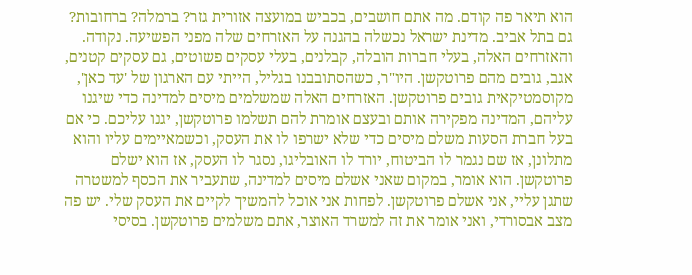הוא תיאר פה קודם. מה אתם חושבים, בכביש במועצה אזורית גזר? ברמלה? ברחובות? גם בתל אביב. מדינת ישראל נכשלה בהגנה על האזרחים שלה מפני הפשיעה. נקודה. והאזרחים האלה, בעלי חברות הובלה, קבלנים, בעלי עסקים פשוטים, גם עסקים קטנים, אגב, גובים מהם פרוטקשן. היו"ר, כשהסתובבנו בגליל, הייתי עם הארגון של 'עד כאן', מקוסמטיקאית גובים פרוטקשן. האזרחים האלה שמשלמים מיסים למדינה כדי שיגנו עליהם, המדינה מפקירה אותם ובעצם אומרת להם תשלמו פרוטקשן, יגנו עליכם. כי אם בעל חברת הסעות משלם מיסים כדי שלא ישרפו לו את העסק, וכשמאיימים עליו והוא מתלונן, אז שם נגמר לו הביטוח, יורד לו האובליגו, נסגר לו העסק, אז הוא ישלם פרוטקשן. הוא אומר, במקום שאני אשלם מיסים למדינה, שתעביר את הכסף למשטרה שתגן עליי, אני אשלם פרוטקשן. לפחות אני אוכל להמשיך לקיים את העסק שלי. יש פה מצב אבסורדי, ואני אומר את זה למשרד האוצר, אתם משלמים פרוטקשן. בסיסי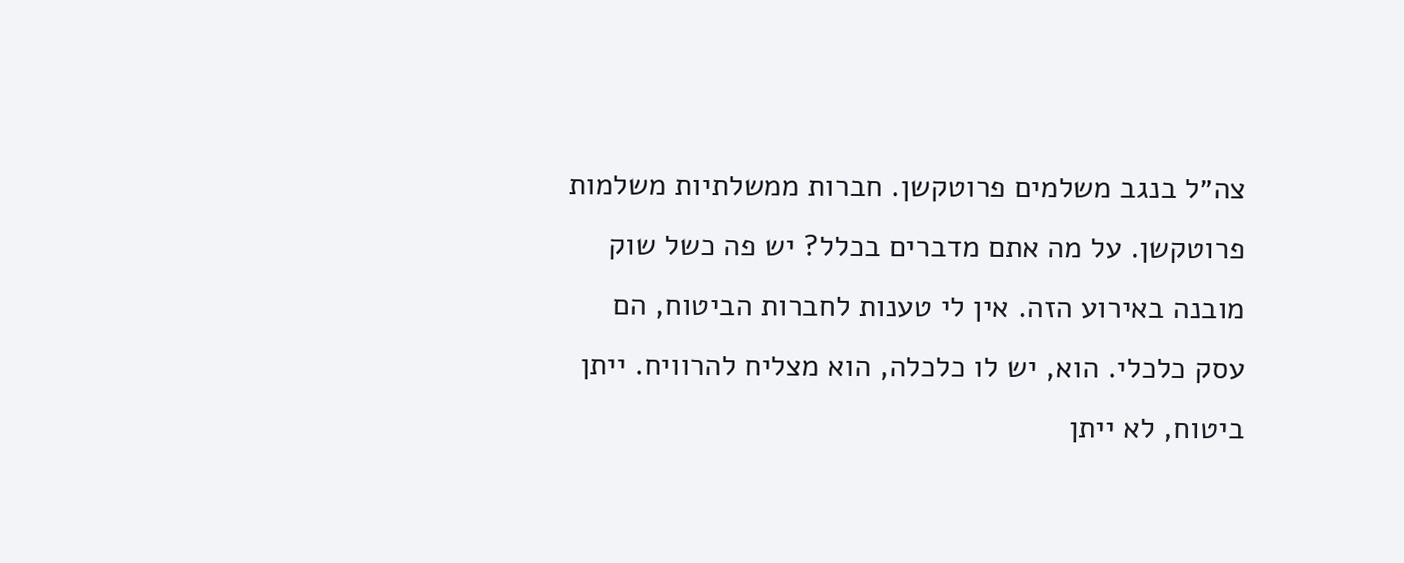צה״ל בנגב משלמים פרוטקשן. חברות ממשלתיות משלמות פרוטקשן. על מה אתם מדברים בכלל? יש פה כשל שוק מובנה באירוע הזה. אין לי טענות לחברות הביטוח, הם עסק כלכלי. הוא, יש לו כלכלה, הוא מצליח להרוויח. ייתן ביטוח, לא ייתן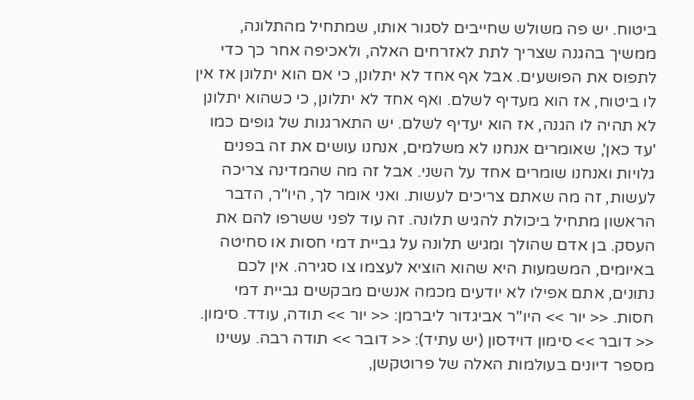ביטוח. יש פה משולש שחייבים לסגור אותו, שמתחיל מהתלונה, ממשיך בהגנה שצריך לתת לאזרחים האלה, ולאכיפה אחר כך כדי לתפוס את הפושעים. אבל אף אחד לא יתלונן, כי אם הוא יתלונן אז אין לו ביטוח, אז הוא מעדיף לשלם. ואף אחד לא יתלונן, כי כשהוא יתלונן לא תהיה לו הגנה, אז הוא יעדיף לשלם. יש התארגנות של גופים כמו 'עד כאן', שאומרים אנחנו לא משלמים, אנחנו עושים את זה בפנים גלויות ואנחנו שומרים אחד על השני. אבל זה מה שהמדינה צריכה לעשות, זה מה שאתם צריכים לעשות. ואני אומר לך, היו"ר, הדבר הראשון מתחיל ביכולת להגיש תלונה. זה עוד לפני ששרפו להם את העסק. בן אדם שהולך ומגיש תלונה על גביית דמי חסות או סחיטה באיומים, המשמעות היא שהוא הוציא לעצמו צו סגירה. אין לכם נתונים, אתם אפילו לא יודעים מכמה אנשים מבקשים גביית דמי חסות. << יור >> היו"ר אביגדור ליברמן: << יור >> תודה, עודד. סימון. << דובר >> סימון דוידסון (יש עתיד): << דובר >> תודה רבה. עשינו מספר דיונים בעולמות האלה של פרוטקשן,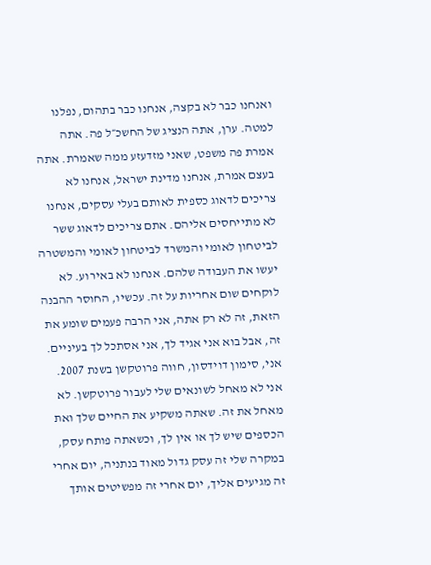ואנחנו כבר לא בקצה, אנחנו כבר בתהום, נפלנו למטה. ערן, אתה הנציג של החשכ״ל פה. אתה אמרת פה משפט, שאני מזדעזע ממה שאמרת. אתה בעצם אמרת, אנחנו מדינת ישראל, אנחנו לא צריכים לדאוג כספית לאותם בעלי עסקים, אנחנו לא מתייחסים אליהם. אתם צריכים לדאוג ששר לביטחון לאומי והמשרד לביטחון לאומי והמשטרה יעשו את העבודה שלהם. אנחנו לא באירוע. לא לוקחים שום אחריות על זה. עכשיו, החוסר ההבנה הזאת, זה לא רק אתה, אני הרבה פעמים שומע את זה, אבל בוא אני אגיד לך, אני אסתכל לך בעיניים. אני, סימון דוידסון, חווה פרוטקשן בשנת 2007. אני לא מאחל לשונאים שלי לעבור פרוטקשן. לא מאחל את זה. שאתה משקיע את החיים שלך ואת הכספים שיש לך או אין לך, וכשאתה פותח עסק, במקרה שלי זה עסק גדול מאוד בנתניה, יום אחרי זה מגיעים אליך, יום אחרי זה מפשיטים אותך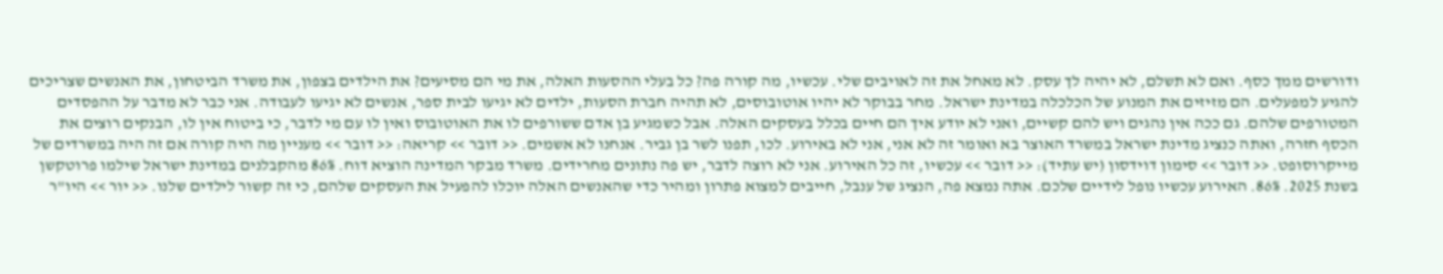ודורשים ממך כסף. ואם לא תשלם, לא יהיה לך עסק. לא מאחל את זה לאויבים שלי. עכשיו, מה קורה פה? כל בעלי ההסעות האלה, את מי הם מסיעים? את הילדים בצפון, את משרד הביטחון, את האנשים שצריכים להגיע למפעלים. הם מזיזים את המנוע של הכלכלה במדינת ישראל. מחר בבוקר לא יהיו אוטובוסים, לא תהיה חברת הסעות, ילדים לא יגיעו לבית ספר, אנשים לא יגיעו לעבודה. אני כבר לא מדבר על ההפסדים המטורפים שלהם. גם ככה אין נהגים ויש להם קשיים, ואני לא יודע איך הם חיים בכלל בעסקים האלה. אבל כשמגיע בן אדם ששורפים לו את האוטובוס ואין לו עם מי לדבר, כי ביטוח אין לו, הבנקים רוצים את הכסף חזרה, ואתה כנציג מדינת ישראל במשרד האוצר בא ואומר זה לא אני, אני לא באירוע. לכו, תפנו לשר בן גביר. אנחנו לא אשמים. << דובר >> קריאה: << דובר >> מעניין מה היה קורה אם זה היה במשרדים של מייקרוסופט. << דובר >> סימון דוידסון (יש עתיד): << דובר >> עכשיו, זה כל האירוע. אני לא רוצה לדבר, יש פה נתונים מחרידים. משרד מבקר המדינה הוציא דוח. 86% מהקבלנים במדינת ישראל שילמו פרוטקשן בשנת 2025. 86%. האירוע עכשיו נופל לידיים שלכם. אתה נמצא פה, הנציג של ענבל, חייבים למצוא פתרון ומהיר כדי שהאנשים האלה יוכלו להפעיל את העסקים שלהם, כי זה קשור לילדים שלנו. << יור >> היו"ר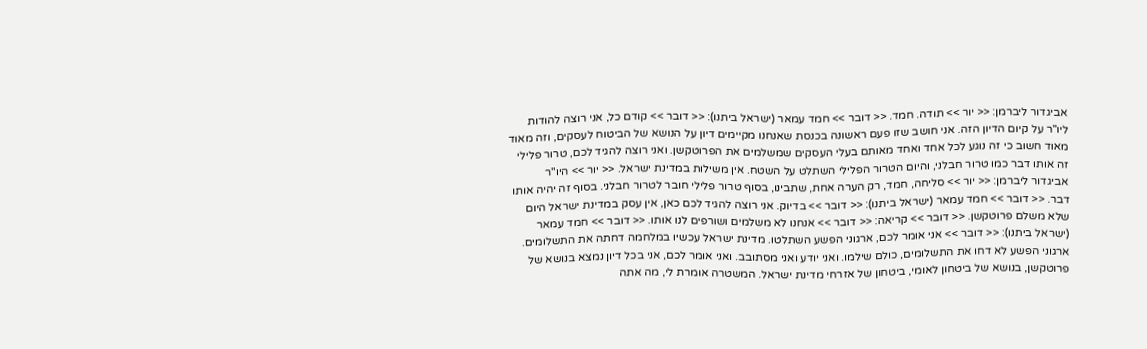אביגדור ליברמן: << יור >> תודה. חמד. << דובר >> חמד עמאר (ישראל ביתנו): << דובר >> קודם כל, אני רוצה להודות ליו"ר על קיום הדיון הזה. אני חושב שזו פעם ראשונה בכנסת שאנחנו מקיימים דיון על הנושא של הביטוח לעסקים, וזה מאוד מאוד חשוב כי זה נוגע לכל אחד ואחד מאותם בעלי העסקים שמשלמים את הפרוטקשן. ואני רוצה להגיד לכם, טרור פלילי זה אותו דבר כמו טרור חבלני, והיום הטרור הפלילי השתלט על השטח. אין משילות במדינת ישראל. << יור >> היו"ר אביגדור ליברמן: << יור >> סליחה, חמד, רק הערה אחת, שתבינו, בסוף טרור פלילי חובר לטרור חבלני. בסוף זה יהיה אותו דבר. << דובר >> חמד עמאר (ישראל ביתנו): << דובר >> בדיוק. אני רוצה להגיד לכם כאן, אין עסק במדינת ישראל היום שלא משלם פרוטקשן. << דובר >> קריאה: << דובר >> אנחנו לא משלמים ושורפים לנו אותו. << דובר >> חמד עמאר (ישראל ביתנו): << דובר >> אני אומר לכם, ארגוני הפשע השתלטו. מדינת ישראל עכשיו במלחמה דחתה את התשלומים. ארגוני הפשע לא דחו את התשלומים, כולם שילמו. ואני יודע ואני מסתובב. ואני אומר לכם, אני בכל דיון נמצא בנושא של פרוטקשן, בנושא של ביטחון לאומי, ביטחון של אזרחי מדינת ישראל. המשטרה אומרת לי, מה אתה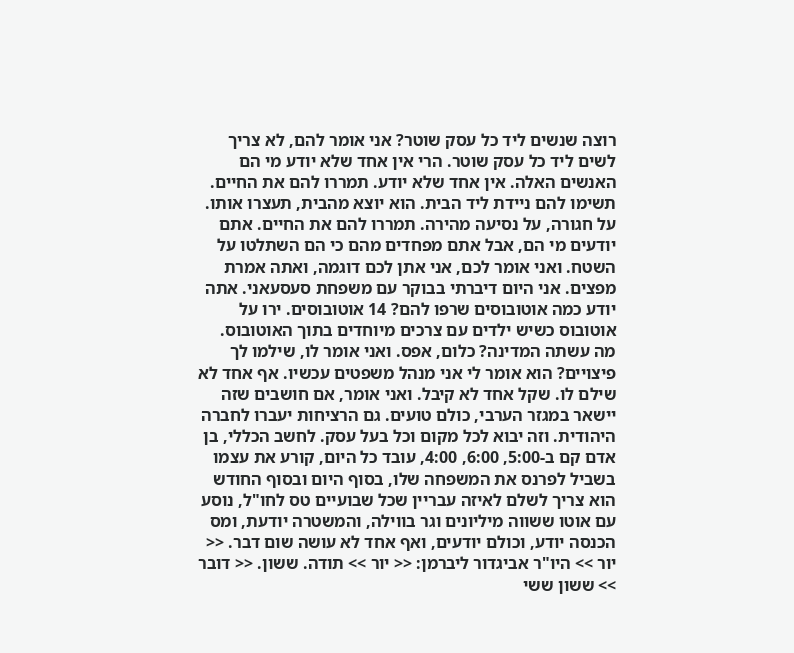רוצה שנשים ליד כל עסק שוטר? אני אומר להם, לא צריך לשים ליד כל עסק שוטר. הרי אין אחד שלא יודע מי הם האנשים האלה. אין אחד שלא יודע. תמררו להם את החיים. תשימו להם ניידת ליד הבית. הוא יוצא מהבית, תעצרו אותו. על חגורה, על נסיעה מהירה. תמררו להם את החיים. אתם יודעים מי הם, אבל אתם מפחדים מהם כי הם השתלטו על השטח. ואני אומר לכם, אני אתן לכם דוגמה, ואתה אמרת מפצים. אני היום דיברתי בבוקר עם משפחת סעסעאני. אתה יודע כמה אוטובוסים שרפו להם? 14 אוטובוסים. ירו על אוטובוס כשיש ילדים עם צרכים מיוחדים בתוך האוטובוס. מה עשתה המדינה? כלום, אפס. ואני אומר לו, שילמו לך פיצויים? הוא אומר לי אני מנהל משפטים עכשיו. אף אחד לא שילם לו. שקל אחד לא קיבל. ואני אומר, אם חושבים שזה יישאר במגזר הערבי, כולם טועים. גם הרציחות יעברו לחברה היהודית. וזה יבוא לכל מקום וכל בעל עסק. לחשב הכללי, בן אדם קם ב-5:00, 6:00, 4:00, עובד כל היום, קורע את עצמו בשביל לפרנס את המשפחה שלו, בסוף היום ובסוף החודש הוא צריך לשלם לאיזה עבריין שכל שבועיים טס לחו"ל, נוסע עם אוטו ששווה מיליונים וגר בווילה, והמשטרה יודעת, ומס הכנסה יודע, וכולם יודעים, ואף אחד לא עושה שום דבר. << יור >> היו"ר אביגדור ליברמן: << יור >> תודה. ששון. << דובר >> ששון ששי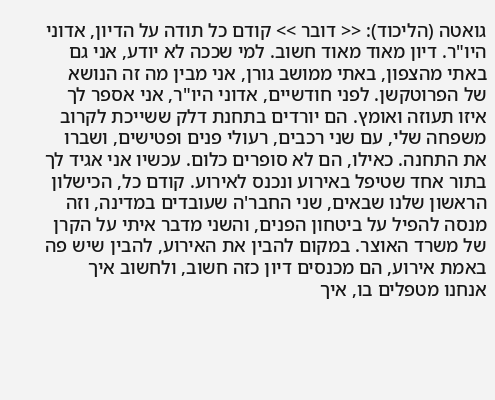גואטה (הליכוד): << דובר >> קודם כל תודה על הדיון, אדוני היו"ר. דיון מאוד מאוד חשוב. למי שככה לא יודע, אני גם באתי מהצפון, באתי ממושב גורן, אני מבין מה זה הנושא של הפרוטקשן. לפני חודשיים, אדוני היו"ר, אני אספר לך איזו תעוזה ואומץ. הם יורדים בתחנת דלק ששייכת לקרוב משפחה שלי, עם שני רכבים, רעולי פנים ופטישים, ושברו את התחנה. כאילו, הם לא סופרים כלום. עכשיו אני אגיד לך בתור אחד שטיפל באירוע ונכנס לאירוע. קודם כל, הכישלון הראשון שלנו שבאים, שני החבר'ה שעובדים במדינה, וזה מנסה להפיל על ביטחון הפנים, והשני מדבר איתי על הקרן של משרד האוצר. במקום להבין את האירוע, להבין שיש פה באמת אירוע, הם מכנסים דיון כזה חשוב, ולחשוב איך אנחנו מטפלים בו, איך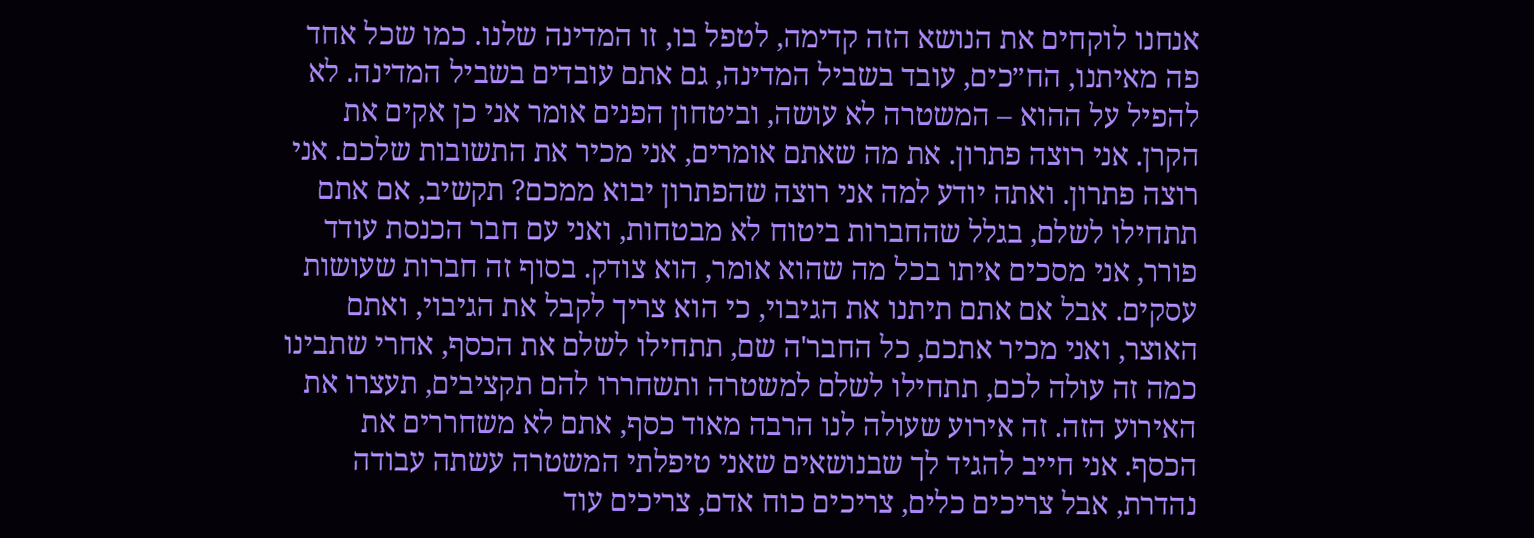אנחנו לוקחים את הנושא הזה קדימה, לטפל בו, זו המדינה שלנו. כמו שכל אחד פה מאיתנו, הח״כים, עובד בשביל המדינה, גם אתם עובדים בשביל המדינה. לא להפיל על ההוא – המשטרה לא עושה, וביטחון הפנים אומר אני כן אקים את הקרן. אני רוצה פתרון. את מה שאתם אומרים, אני מכיר את התשובות שלכם. אני רוצה פתרון. ואתה יודע למה אני רוצה שהפתרון יבוא ממכם? תקשיב, אם אתם תתחילו לשלם, בגלל שהחברות ביטוח לא מבטחות, ואני עם חבר הכנסת עודד פורר, אני מסכים איתו בכל מה שהוא אומר, הוא צודק. בסוף זה חברות שעושות עסקים. אבל אם אתם תיתנו את הגיבוי, כי הוא צריך לקבל את הגיבוי, ואתם האוצר, ואני מכיר אתכם, כל החבר'ה שם, תתחילו לשלם את הכסף, אחרי שתבינו כמה זה עולה לכם, תתחילו לשלם למשטרה ותשחררו להם תקציבים, תעצרו את האירוע הזה. זה אירוע שעולה לנו הרבה מאוד כסף, אתם לא משחררים את הכסף. אני חייב להגיד לך שבנושאים שאני טיפלתי המשטרה עשתה עבודה נהדרת, אבל צריכים כלים, צריכים כוח אדם, צריכים עוד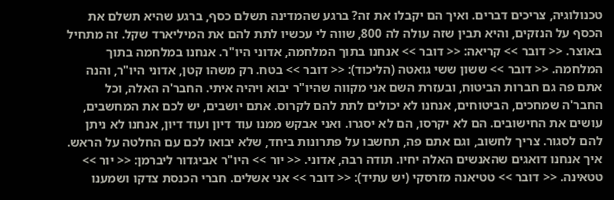טכנולוגיה, צריכים דברים. ואיך הם יקבלו את זה? ברגע שהמדינה תשלם כסף, ברגע שהיא תשלם את הכסף על הנזקים, והיא תבין שזה עולה לה 800, שווה לי עכשיו לתת להם את המיליארד שקל. זה מתחיל באוצר. << דובר >> קריאה: << דובר >> אנחנו בתוך המלחמה, אדוני היו"ר. אנחנו במלחמה בתוך המלחמה. << דובר >> ששון ששי גואטה (הליכוד): << דובר >> בטח. רק משהו קטן, אדוני היו"ר, והנה אתם פה גם חברות הביטוח, ובעזרת השם אני מקווה שהיו"ר יבוא ויהיה איתי. החבר'ה האלה, וכל החבר'ה שמחכים, הביטוחים, אנחנו לא יכולים לתת להם לקרוס. אתם יושבים, יש לכם את המחשבים, עושים את החישובים. הם לא יקרסו, הם לא יסגרו. ואני אבקש ממנו עוד דיון ועוד דיון, אנחנו לא ניתן להם לסגור. צריך לחשוב, וגם אתם פה, תחשבו על פתרונות ביחד, שלא יבואו לכם עם החלטה על הראש. איך אנחנו דואגים שהאנשים האלה יחיו. תודה רבה, אדוני. << יור >> היו"ר אביגדור ליברמן: << יור >> טטאינה. << דובר >> טטיאנה מזרסקי (יש עתיד): << דובר >> אני אשלים. חברי הכנסת צדקו ושמענו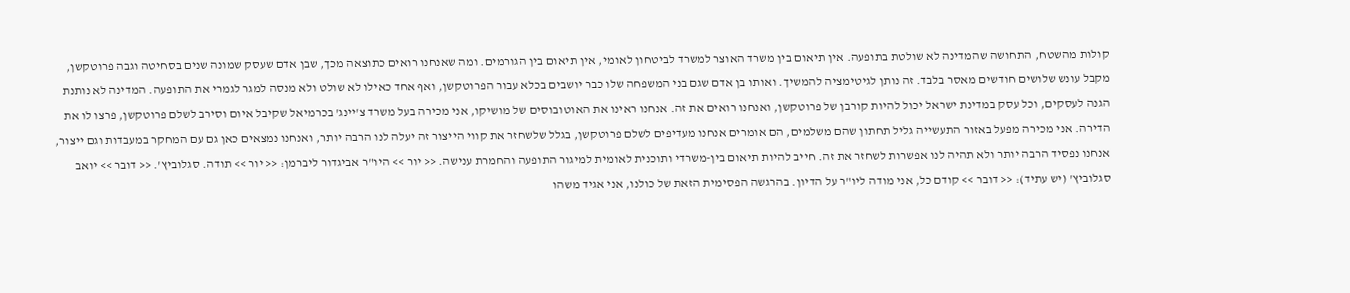קולות מהשטח, התחושה שהמדינה לא שולטת בתופעה. אין תיאום בין משרד האוצר למשרד לביטחון לאומי, אין תיאום בין הגורמים. ומה שאנחנו רואים כתוצאה מכך, שבן אדם שעסק שמונה שנים בסחיטה וגבה פרוטקשן, מקבל עונש שלושים חודשים מאסר בלבד. זה נותן לגיטימציה להמשיך. ואותו בן אדם שגם בני המשפחה שלו כבר יושבים בכלא עבור הפרוטקשן, ואף אחד כאילו לא שולט ולא מנסה למגר לגמרי את התופעה. המדינה לא נותנת הגנה לעסקים, וכל עסק במדינת ישראל יכול להיות קורבן של פרוטקשן, ואנחנו רואים את זה. אנחנו ראינו את האוטובוסים של מושיקו, אני מכירה בעל משרד צ'יינג' בכרמיאל שקיבל איום וסירב לשלם פרוטקשן, פרצו לו את הדירה. אני מכירה מפעל באזור התעשייה גליל תחתון שהם משלמים, הם אומרים אנחנו מעדיפים לשלם פרוטקשן, בגלל שלשחזר את קווי הייצור זה יעלה לנו הרבה יותר, ואנחנו נמצאים כאן גם עם המחקר במעבדות וגם ייצור, אנחנו נפסיד הרבה יותר ולא תהיה לנו אפשרות לשחזר את זה. חייב להיות תיאום בין-משרדי ותוכנית לאומית למיגור התופעה והחמרת ענישה. << יור >> היו"ר אביגדור ליברמן: << יור >> תודה. סגלוביץ'. << דובר >> יואב סגלוביץ' (יש עתיד): << דובר >> קודם כל, אני מודה ליו"ר על הדיון. בהרגשה הפסימית הזאת של כולנו, אני אגיד משהו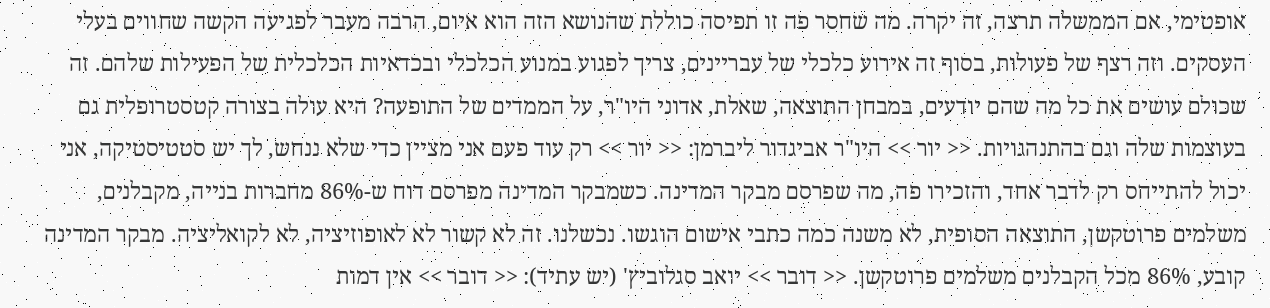אופטימי, אם הממשלה תרצה, זה יקרה. מה שחסר פה זו תפיסה כוללת שהנושא הזה הוא איום, הרבה מעבר לפגיעה הקשה שחווים בעלי העסקים. וזה רצף של פעולות, בסוף זה אירוע כלכלי של עבריינים, צריך לפגוע במנוע הכלכלי ובכדאיות הכלכלית של הפעילות שלהם. זה שכולם עושים את כל מה שהם יודעים, במבחן התוצאה, שאלת, אדוני היו"ר, על הממדים של התופעה? היא עולה בצורה קטסטרופלית גם בעוצמות שלה וגם בהתנהגויות. << יור >> היו"ר אביגדור ליברמן: << יור >> רק עוד פעם אני מציין כדי שלא ננחש, לך יש סטטיסטיקה, אני יכול להתייחס רק לדבר אחד, והזכירו פה, מה שפרסם מבקר המדינה. כשמבקר המדינה מפרסם דוח ש-86% מחברות בנייה, מקבלנים, משלמים פרוטקשן, התוצאה הסופית, לא משנה כמה כתבי אישום הוגשו. נכשלנו. זה לא קשור לא לאופוזיציה, לא לקואליציה. מבקר המדינה קובע, 86% מכל הקבלנים משלמים פרוטקשן. << דובר >> יואב סגלוביץ' (יש עתיד): << דובר >> אין דמות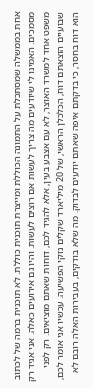אחת בממשלה שמסתכלת על התמונה הכוללת ומייצרת תוכנית כוללת. לא תוכנית ברמה של לכתוב מסמכים. האמינו לי שיודעים מה צריך לעשות אם רוצים לעשות. והיו גם אירועים כאלה. אני אגיד רק משפט אחד למשרד האוצר, לא עם אצבע בעין, אלא להגיד לכם, דוחות שאתם מוציאים. רק לפני שבועיים הוצאתם דוח, הכלכלן הראשי, של 20 מיליארד שקלים נזקי הפשיעה. עכשיו אני אומר לכם, הוא דוח בחסר, כי בדקתם איפה שאתם יודעים לבדוק. מה שלא בודקים, בעבירות האלה רובם לא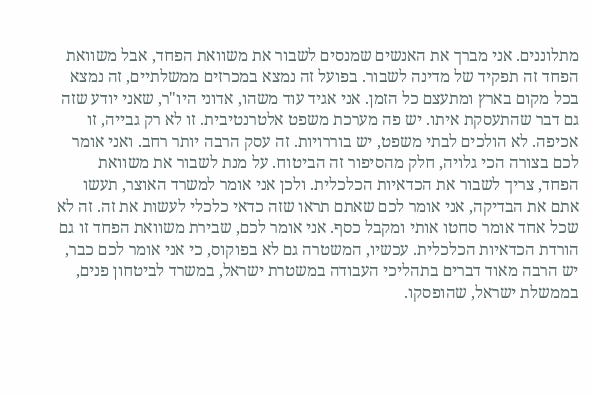מתלוננים. אני מברך את האנשים שמנסים לשבור את משוואת הפחד, אבל משוואת הפחד זה תפקיד של מדינה לשבור. בפועל זה נמצא במכרזים ממשלתיים, זה נמצא בכל מקום בארץ ומתעצם כל הזמן. אני אגיד עוד משהו, אדוני היו"ר, שאני יודע שזה גם דבר שהתעסקת איתו. יש פה מערכת משפט אלטרנטיבית. זו לא רק גבייה, זו אכיפה. לא הולכים לבתי משפט, יש בוררויות. זה עסק הרבה יותר רחב. ואני אומר לכם בצורה הכי גלויה, חלק מהסיפור זה הביטוח. על מנת לשבור את משוואת הפחד, צריך לשבור את הכדאיות הכלכלית. ולכן אני אומר למשרד האוצר, תעשו אתם את הבדיקה, אני אומר לכם שאתם תראו שזה כדאי כלכלי לעשות את זה. זה לא שכל אחד אומר סחטו אותי ומקבל כסף. אני אומר לכם, שבירת משוואת הפחד זו גם הורדת הכדאיות הכלכלית. עכשיו, המשטרה גם לא בפוקוס, כי אני אומר לכם כבר, יש הרבה מאוד דברים בתהליכי העבודה במשטרת ישראל, במשרד לביטחון פנים, בממשלת ישראל, שהופסקו.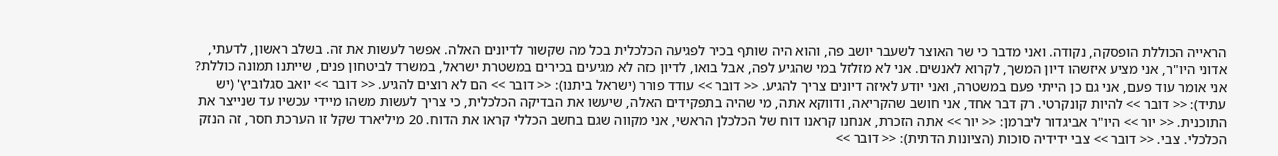הראייה הכוללת הופסקה, נקודה. ואני מדבר כי שר האוצר לשעבר יושב פה, והוא היה שותף בכיר לפגיעה הכלכלית בכל מה שקשור לדיונים האלה. אפשר לעשות את זה. בשלב ראשון, לדעתי, אדוני היו"ר, אני מציע איזשהו דיון המשך, לקרוא לאנשים. אני לא מזלזל במי שהגיע לפה, אבל בואו, לדיון כזה לא מגיעים בכירים במשטרת ישראל, במשרד לביטחון פנים, שייתנו תמונה כוללת? אני אומר עוד פעם, אני גם כן הייתי פעם במשטרה, ואני יודע לאיזה דיונים צריך להגיע. << דובר >> עודד פורר (ישראל ביתנו): << דובר >> הם לא רוצים להגיע. << דובר >> יואב סגלוביץ' (יש עתיד): << דובר >> להיות קונקרטי. רק דבר אחד, אני חושב שהקריאה, ודווקא אתה, מי שהיה בתפקידים האלה, שיעשו את הבדיקה הכלכלית, כי צריך לעשות משהו מיידי עכשיו עד שנייצר את התוכנית. << יור >> היו"ר אביגדור ליברמן: << יור >> אתה הזכרת, אנחנו קראנו דוח של הכלכלן הראשי, אני מקווה שגם בחשב הכללי קראו את הדוח. 20 מיליארד שקל זו הערכת חסר, זה הנזק הכלכלי. צבי. << דובר >> צבי ידידיה סוכות (הציונות הדתית): << דובר >>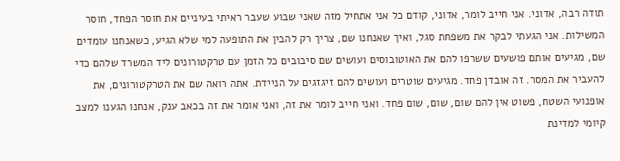תודה רבה, אדוני. אני חייב לומר, אדוני, קודם כל אני אתחיל מזה שאני שבוע שעבר ראיתי בעיניים את חוסר הפחד, חוסר המשילות. אני הגעתי לבקר את משפחת סגל, ואיך שאנחנו שם, צריך רק להבין את התופעה למי שלא הגיע, כשאנחנו עומדים שם, מגיעים אותם פושעים ששרפו להם את האוטובוסים ועושים שם סיבובים כל הזמן עם טרקטורונים ליד המשרד שלהם כדי להעביר את המסר. זה אובדן פחד. מגיעים שוטרים ועושים להם זיגזגים על הניידת. אתה רואה שם את הטרקטורונים, את אופנועי השטח, פשוט אין להם שום, שום, שום פחד. ואני חייב לומר את זה, ואני אומר את זה בכאב ענק, אנחנו הגענו למצב קיומי למדינת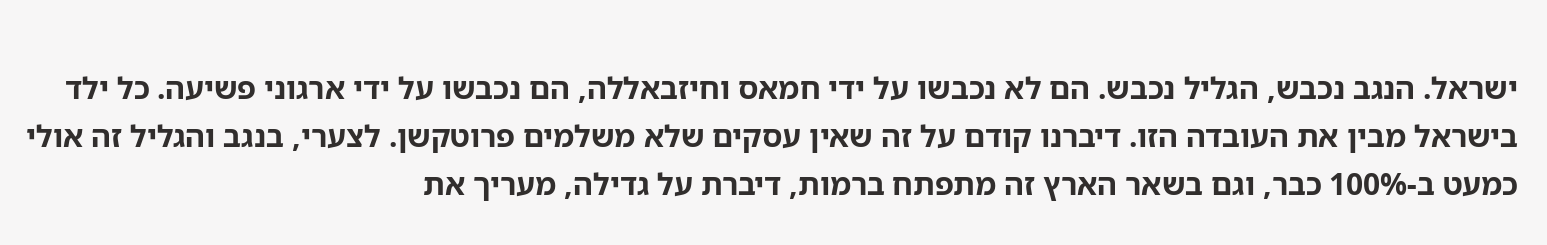ישראל. הנגב נכבש, הגליל נכבש. הם לא נכבשו על ידי חמאס וחיזבאללה, הם נכבשו על ידי ארגוני פשיעה. כל ילד בישראל מבין את העובדה הזו. דיברנו קודם על זה שאין עסקים שלא משלמים פרוטקשן. לצערי, בנגב והגליל זה אולי כמעט ב-100% כבר, וגם בשאר הארץ זה מתפתח ברמות, דיברת על גדילה, מעריך את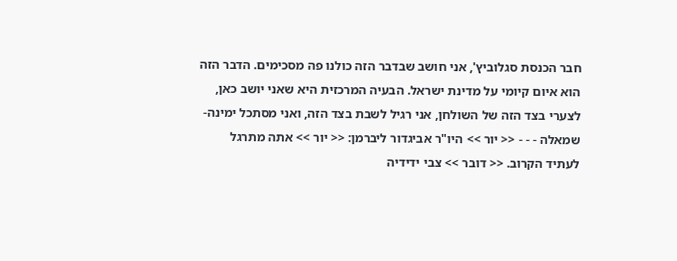חבר הכנסת סגלוביץ', אני חושב שבדבר הזה כולנו פה מסכימים. הדבר הזה הוא איום קיומי על מדינת ישראל. הבעיה המרכזית היא שאני יושב כאן, לצערי בצד הזה של השולחן, אני רגיל לשבת בצד הזה, ואני מסתכל ימינה-שמאלה - - - << יור >> היו"ר אביגדור ליברמן: << יור >> אתה מתרגל לעתיד הקרוב. << דובר >> צבי ידידיה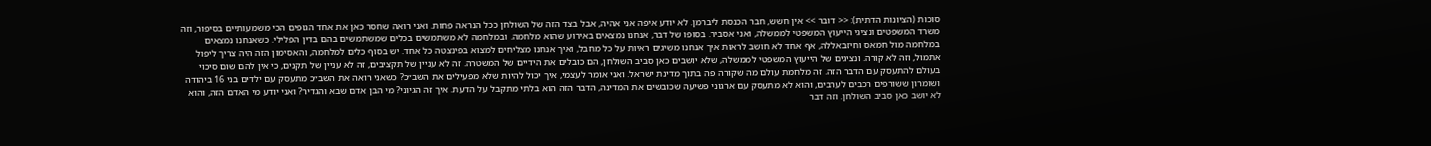סוכות (הציונות הדתית): << דובר >> אין חשש, חבר הכנסת ליברמן. לא יודע איפה אני אהיה, אבל בצד הזה של השולחן ככל הנראה פחות. ואני רואה שחסר כאן את אחד הגופים הכי משמעותיים בסיפור, וזה משרד המשפטים ונציגי הייעוץ המשפטי לממשלה, ואני אסביר. בסופו של דבר, אנחנו נמצאים באירוע שהוא מלחמה. ובמלחמה לא משתמשים בכלים שמשתמשים בהם בדין הפלילי. כשאנחנו נמצאים במלחמה מול חמאס וחיזבאללה, אף אחד לא חושב לראות איך אנחנו משיגים ראיות על כל מחבל, ואיך אנחנו מצליחים למצוא בפינצטה כל אחד. יש בסוף כלים למלחמה, והאסימון הזה היה צריך ליפול אתמול, וזה לא קורה. ונציגים של הייעוץ המשפטי לממשלה, שלא יושבים כאן סביב השולחן, הם כובלים את הידיים של המשטרה. זה לא עניין של תקציבים, זה לא עניין של תקנים, כי אין להם שום סיכוי בעולם להתעסק עם הדבר הזה. זה מלחמת עולם מה שקורה פה בתוך מדינת ישראל. ואני אומר לעצמי, איך יכול להיות שלא מפעילים את השב״כ? כשאני רואה את השב״כ מתעסק עם ילדים בני 16 ביהודה ושומרון ששורפים רכבים לערבים, והוא לא מתעסק עם ארגוני פשיעה שכובשים את המדינה, הדבר הזה הוא בלתי מתקבל על הדעת. איך זה הגיוני? מי הבן אדם שבא והגדיר? ואני יודע מי האדם הזה, והוא לא יושב כאן סביב השולחן. וזה דבר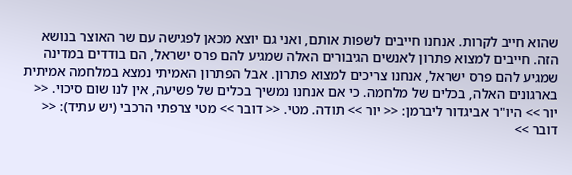שהוא חייב לקרות. אנחנו חייבים לשפות אותם, ואני גם יוצא מכאן לפגישה עם שר האוצר בנושא הזה. חייבים למצוא פתרון לאנשים הגיבורים האלה שמגיע להם פרס ישראל, הם בודדים במדינה שמגיע להם פרס ישראל, אנחנו צריכים למצוא פתרון. אבל הפתרון האמיתי נמצא במלחמה אמיתית בארגונים האלה, בכלים של מלחמה. כי אם אנחנו נמשיך בכלים של פשיעה, אין לנו שום סיכוי. << יור >> היו"ר אביגדור ליברמן: << יור >> תודה. מטי. << דובר >> מטי צרפתי הרכבי (יש עתיד): << דובר >>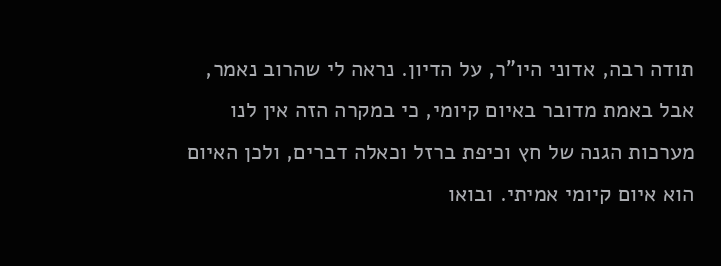תודה רבה, אדוני היו"ר, על הדיון. נראה לי שהרוב נאמר, אבל באמת מדובר באיום קיומי, כי במקרה הזה אין לנו מערכות הגנה של חץ וכיפת ברזל וכאלה דברים, ולכן האיום הוא איום קיומי אמיתי. ובואו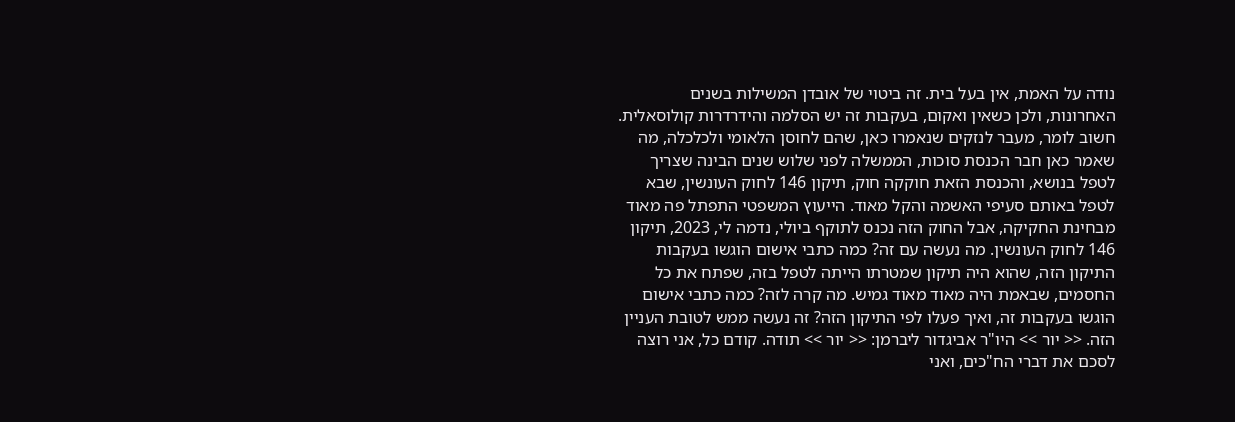נודה על האמת, אין בעל בית. זה ביטוי של אובדן המשילות בשנים האחרונות, ולכן כשאין ואקום, בעקבות זה יש הסלמה והידרדרות קולוסאלית. חשוב לומר, מעבר לנזקים שנאמרו כאן, שהם לחוסן הלאומי ולכלכלה, מה שאמר כאן חבר הכנסת סוכות, הממשלה לפני שלוש שנים הבינה שצריך לטפל בנושא, והכנסת הזאת חוקקה חוק, תיקון 146 לחוק העונשין, שבא לטפל באותם סעיפי האשמה והקל מאוד. הייעוץ המשפטי התפתל פה מאוד מבחינת החקיקה, אבל החוק הזה נכנס לתוקף ביולי, נדמה לי, 2023, תיקון 146 לחוק העונשין. מה נעשה עם זה? כמה כתבי אישום הוגשו בעקבות התיקון הזה, שהוא היה תיקון שמטרתו הייתה לטפל בזה, שפתח את כל החסמים, שבאמת היה מאוד מאוד גמיש. מה קרה לזה? כמה כתבי אישום הוגשו בעקבות זה, ואיך פעלו לפי התיקון הזה? זה נעשה ממש לטובת העניין הזה. << יור >> היו"ר אביגדור ליברמן: << יור >> תודה. קודם כל, אני רוצה לסכם את דברי הח"כים, ואני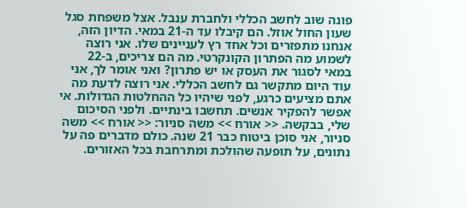פונה שוב לחשב הכללי ולחברת ענבל. אצל משפחת סגל שעון החול אוזל. הם קיבלו עד ה-21 במאי. הדיון הזה, אנחנו מתפזרים וכל אחד רץ לעניינים שלו. אני רוצה לשמוע מה הפתרון הקונקרטי. מה הם צריכים, ב-22 במאי לסגור את העסק או יש פתרון? ואני אומר לך, אני עוד היום מתקשר גם לחשב הכללי. אני רוצה לדעת מה אתם מציעים כרגע, לפני שיהיו כל ההחלטות הגדולות. אי אפשר להפקיר אנשים. תחשבו בינתיים. ולפני הסיכום שלי, בבקשה. << אורח >> משה סניור: << אורח >> משה סניור, אני סוכן ביטוח כבר 21 שנה. כולם מדברים פה על נתונים, על תופעה שהולכת ומתרחבת בכל האזורים.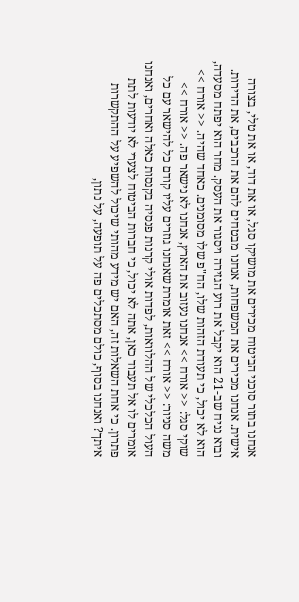אנחנו בתור סוכני הביטוח מכירים את מושיקו סגל, או את דוד, או את טלי, בצורה אישית. אנחנו מכירים את המשפחות, אנחנו מבטחים להם את הרכבים, את הדירות. ובוא נניח שב-21 הוא יקבל את רוע הגזירה ויסגור את העסק. מחר הוא יפתח מסעדה, הוא לא יכול, כי תעודת הזהות שלו, הח"פ שלו מסומנים. כאחד שהיה. << אורח >> שוקי סגל: << אורח >> אנחנו נעזוב את הארץ, אנחנו לא נישאר פה. << אורח >> משה סניור: << אורח >> זאת אומרת שאנחנו גוזרים עליו קודם כל להישאר עם כל העול הכלכלי של ההלוואות, לפדות אולי קרנות פנסיה בקנסות כאלה ואחרים, ואנחנו אומרים לו אל תעבוד כאן, אתה לא יכול, כי חברות הביטוח לצערי לא יודעות לתת פתרון. כי אחת השאלות זה, האם יש מידע מהותי שיכול להשפיע על ההתקשרות איתך? ואנחנו בסוף, כולם מסתכלים פה על תופעה, על נתון,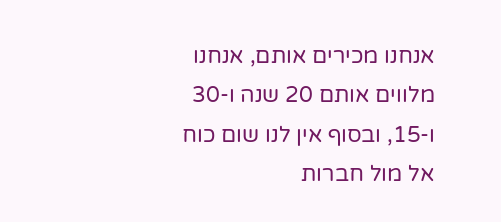אנחנו מכירים אותם, אנחנו מלווים אותם 20 שנה ו-30 ו-15, ובסוף אין לנו שום כוח אל מול חברות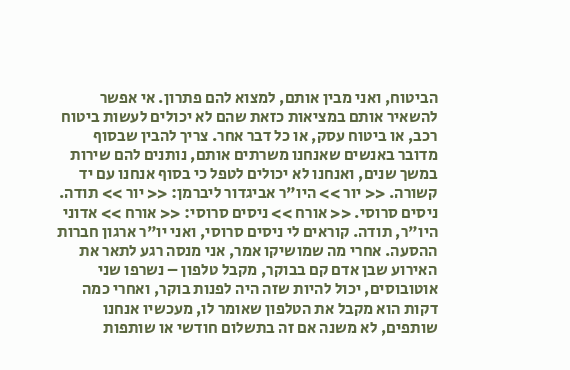הביטוח, ואני מבין אותם, למצוא להם פתרון. אי אפשר להשאיר אותם במציאות כזאת שהם לא יכולים לעשות ביטוח רכב, או ביטוח עסק, או כל דבר אחר. צריך להבין שבסוף מדובר באנשים שאנחנו משרתים אותם, נותנים להם שירות במשך שנים, ואנחנו לא יכולים לטפל כי בסוף אנחנו עם יד קשורה. << יור >> היו"ר אביגדור ליברמן: << יור >> תודה. ניסים סרוסי. << אורח >> ניסים סרוסי: << אורח >> אדוני היו"ר, תודה. קוראים לי ניסים סרוסי, ואני יו"ר ארגון חברות ההסעה. אחרי מה שמושיקו אמר, אני מנסה רגע לתאר את האירוע שבן אדם קם בבוקר, מקבל טלפון – נשרפו שני אוטובוסים, יכול להיות שזה היה לפנות בוקר, ואחרי כמה דקות הוא מקבל את הטלפון שאומר לו, מעכשיו אנחנו שותפים, לא משנה אם זה בתשלום חודשי או שותפות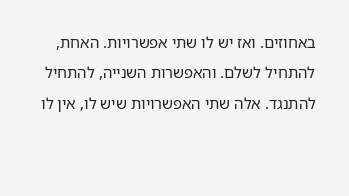באחוזים. ואז יש לו שתי אפשרויות. האחת, להתחיל לשלם. והאפשרות השנייה, להתחיל להתנגד. אלה שתי האפשרויות שיש לו, אין לו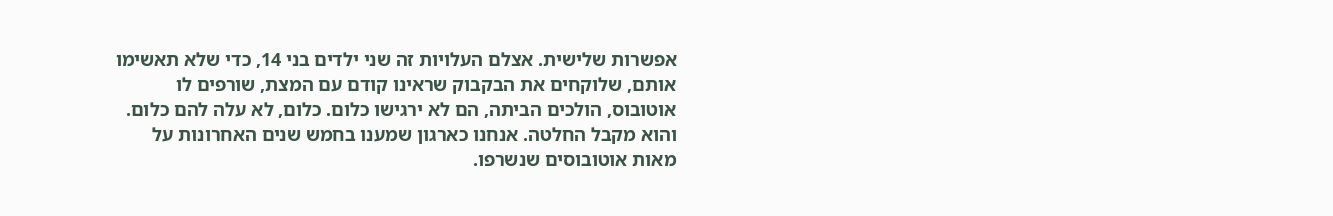אפשרות שלישית. אצלם העלויות זה שני ילדים בני 14, כדי שלא תאשימו אותם, שלוקחים את הבקבוק שראינו קודם עם המצת, שורפים לו אוטובוס, הולכים הביתה, הם לא ירגישו כלום. כלום, לא עלה להם כלום. והוא מקבל החלטה. אנחנו כארגון שמענו בחמש שנים האחרונות על מאות אוטובוסים שנשרפו.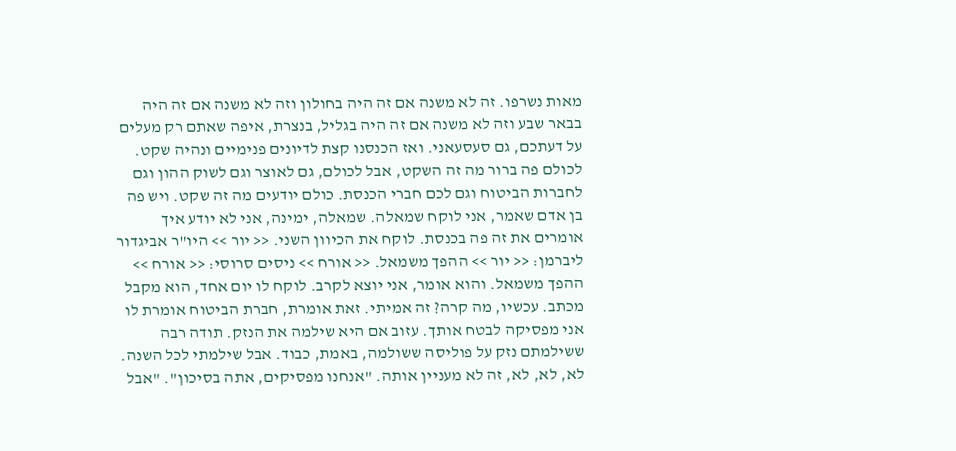מאות נשרפו. זה לא משנה אם זה היה בחולון וזה לא משנה אם זה היה בבאר שבע וזה לא משנה אם זה היה בגליל, בנצרת, איפה שאתם רק מעלים על דעתכם, גם סעסעאני. ואז הכנסנו קצת לדיונים פנימיים ונהיה שקט. לכולם פה ברור מה זה השקט, אבל לכולם, גם לאוצר וגם לשוק ההון וגם לחברות הביטוח וגם לכם חברי הכנסת. כולם יודעים מה זה שקט. ויש פה בן אדם שאמר, אני לוקח שמאלה. שמאלה, ימינה, אני לא יודע איך אומרים את זה פה בכנסת. לוקח את הכיוון השני. << יור >> היו"ר אביגדור ליברמן: << יור >> ההפך משמאל. << אורח >> ניסים סרוסי: << אורח >> ההפך משמאל. והוא אומר, אני יוצא לקרב. לוקח לו יום אחד, הוא מקבל מכתב. עכשיו, מה קרה? זה אמיתי. זאת אומרת, חברת הביטוח אומרת לו אני מפסיקה לבטח אותך. עזוב אם היא שילמה את הנזק. תודה רבה ששילמתם נזק על פוליסה ששולמה, באמת, כבוד. אבל שילמתי לכל השנה. לא, לא, לא, זה לא מעניין אותה. "אנחנו מפסיקים, אתה בסיכון". "אבל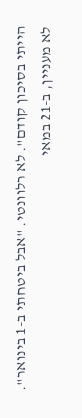הייתי בסיכון קודם". לא רלוונטי. "אבל ביטחתי ב-1 בינואר". לא מעניין, ב-21 במאי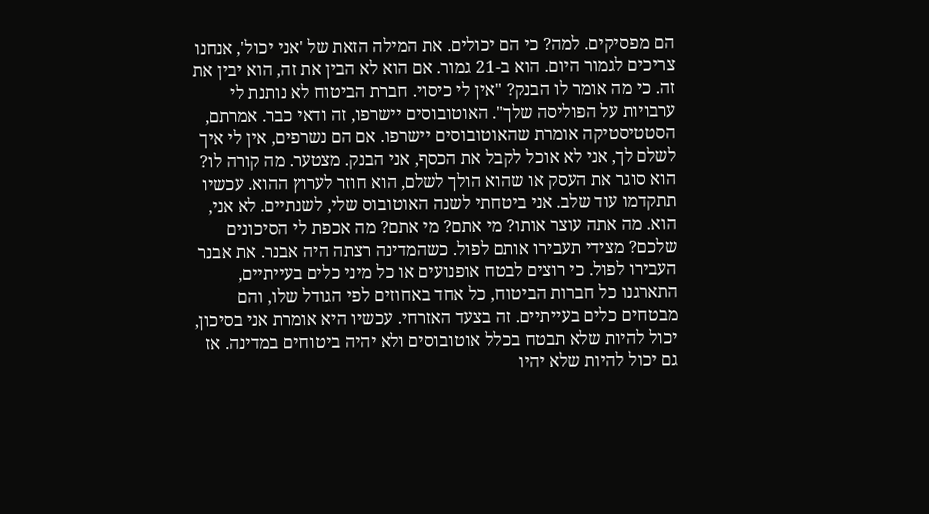הם מפסיקים. למה? כי הם יכולים. את המילה הזאת של 'אני יכול', אנחנו צריכים לגמור היום. הוא ב-21 גמור. אם הוא לא הבין את זה, הוא יבין את זה. כי מה אומר לו הבנק? "אין לי כיסוי. חברת הביטוח לא נותנת לי ערבויות על הפוליסה שלך". האוטובוסים יישרפו, זה ודאי כבר. אמרתם, הסטטיסטיקה אומרת שהאוטובוסים יישרפו. אם הם נשרפים, אין לי איך לשלם לך, אני לא אוכל לקבל את הכסף, אני הבנק. מצטער. מה קורה לו? הוא סוגר את העסק או שהוא הולך לשלם, הוא חוזר לערוץ ההוא. עכשיו תתקדמו עוד שלב. אני ביטחתי לשנה האוטובוס שלי, לשנתיים. לא אני, הוא. מה אתה עוצר אותו? מי אתם? מי אתם? מה אכפת לי הסיכונים שלכם? מצידי תעבירו אותם לפול. כשהמדינה רצתה היה אבנר. את אבנר העבירו לפול. כי רוצים לבטח אופנועים או כל מיני כלים בעייתיים, התארגנו כל חברות הביטוח, כל אחד באחוזים לפי הגודל שלו, והם מבטחים כלים בעייתיים. זה בצעד האזרחי. עכשיו היא אומרת אני בסיכון, יכול להיות שלא תבטח בכלל אוטובוסים ולא יהיה ביטוחים במדינה. אז גם יכול להיות שלא יהיו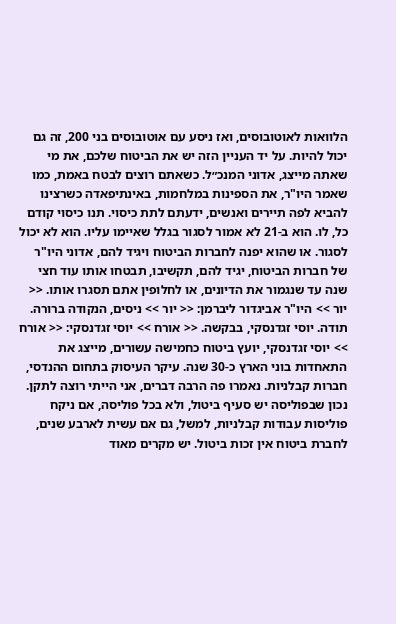הלוואות לאוטובוסים, ואז ניסע עם אוטובוסים בני 200, זה גם יכול להיות. על יד העניין הזה יש את הביטוח שלכם, את מי שאתה מייצג, אדוני המנכ״ל. כשאתם רוצים לבטח באמת, כמו שאמר היו"ר, את הספינות במלחמות, באינתיפאדה כשרצינו להביא לפה תיירים ואנשים, ידעתם לתת כיסוי. תנו כיסוי קודם כל, לו. הוא ב-21 לא אמור לסגור בגלל שאיימו עליו. הוא לא יכול לסגור. או שהוא יפנה לחברות הביטוח ויגיד להם, אדוני היו"ר של חברות הביטוח, יגיד להם, תקשיבו, תבטחו אותו עוד חצי שנה עד שנגמור את הדיונים, או לחלופין אתם תסגרו אותו. << יור >> היו"ר אביגדור ליברמן: << יור >> ניסים, הנקודה ברורה. תודה. יוסי זגדנסקי, בבקשה. << אורח >> יוסי זגדנסקי: << אורח >> יוסי זגדנסקי, יועץ ביטוח כחמישה עשורים, מייצג את התאחדות בוני הארץ כ-30 שנה. עיקר העיסוק בתחום ההנדסי, חברות קבלניות. נאמרו פה הרבה דברים, אני הייתי רוצה לתקן. נכון שבפוליסה יש סעיף ביטול, ולא בכל פוליסה, אם ניקח פוליסות עבודות קבלניות, למשל, גם אם עשית לארבע שנים, לחברת ביטוח אין זכות ביטול. יש מקרים מאוד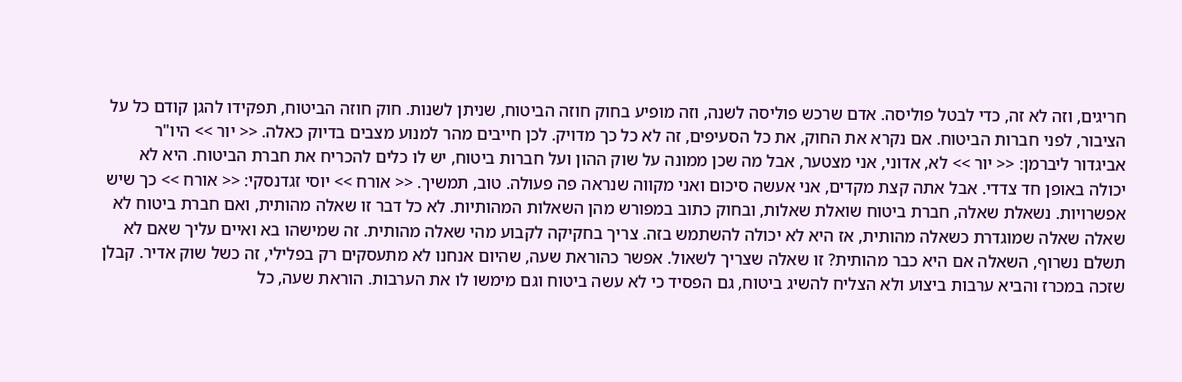חריגים, וזה לא זה, כדי לבטל פוליסה. אדם שרכש פוליסה לשנה, וזה מופיע בחוק חוזה הביטוח, שניתן לשנות. חוק חוזה הביטוח, תפקידו להגן קודם כל על הציבור, לפני חברות הביטוח. אם נקרא את החוק, את כל הסעיפים, זה לא כל כך מדויק. לכן חייבים מהר למנוע מצבים בדיוק כאלה. << יור >> היו"ר אביגדור ליברמן: << יור >> לא, אדוני, אני מצטער, אבל מה שכן ממונה על שוק ההון ועל חברות ביטוח, יש לו כלים להכריח את חברת הביטוח. היא לא יכולה באופן חד צדדי. אבל אתה קצת מקדים, אני אעשה סיכום ואני מקווה שנראה פה פעולה. טוב, תמשיך. << אורח >> יוסי זגדנסקי: << אורח >> כך שיש אפשרויות. נשאלת שאלה, חברת ביטוח שואלת שאלות, ובחוק כתוב במפורש מהן השאלות המהותיות. לא כל דבר זו שאלה מהותית, ואם חברת ביטוח לא שאלה שאלה שמוגדרת כשאלה מהותית, אז היא לא יכולה להשתמש בזה. צריך בחקיקה לקבוע מהי שאלה מהותית. זה שמישהו בא ואיים עליך שאם לא תשלם נשרוף, השאלה אם היא כבר מהותית? זו שאלה שצריך לשאול. אפשר כהוראת שעה, שהיום אנחנו לא מתעסקים רק בפלילי, זה כשל שוק אדיר. קבלן שזכה במכרז והביא ערבות ביצוע ולא הצליח להשיג ביטוח, גם הפסיד כי לא עשה ביטוח וגם מימשו לו את הערבות. הוראת שעה, כל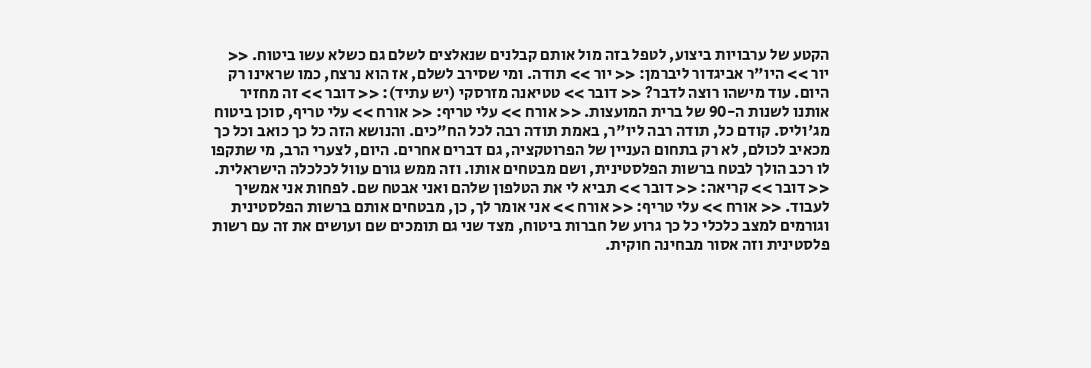הקטע של ערבויות ביצוע, לטפל בזה מול אותם קבלנים שנאלצים לשלם גם כשלא עשו ביטוח. << יור >> היו"ר אביגדור ליברמן: << יור >> תודה. ומי שסירב לשלם, אז הוא נרצח, כמו שראינו רק היום. עוד מישהו רוצה לדבר? << דובר >> טטיאנה מזרסקי (יש עתיד): << דובר >> זה מחזיר אותנו לשנות ה-90 של ברית המועצות. << אורח >> עלי טריף: << אורח >> עלי טריף, סוכן ביטוח מג'וליס. קודם כל, תודה רבה ליו"ר, באמת תודה רבה לכל הח"כים. והנושא הזה כל כך כואב וכל כך מכאיב לכולם, לא רק בתחום העניין של הפרוטקציה, גם דברים אחרים. היום, לצערי הרב, מי שתקפו לו רכב הולך לבטח ברשות הפלסטינית, ושם מבטחים אותו. וזה ממש גורם עוול לכלכלה הישראלית. << דובר >> קריאה: << דובר >> תביא לי את הטלפון שלהם ואני אבטח שם. לפחות אני אמשיך לעבוד. << אורח >> עלי טריף: << אורח >> אני אומר לך, כן, מבטחים אותם ברשות הפלסטינית וגורמים למצב כלכלי כל כך גרוע של חברות ביטוח, מצד שני גם תומכים שם ועושים את זה עם רשות פלסטינית וזה אסור מבחינה חוקית.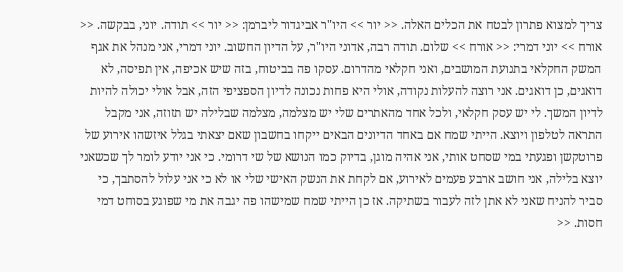צריך למצוא פתרון לבטח את הכלים האלה. << יור >> היו"ר אביגדור ליברמן: << יור >> תודה. יוני, בבקשה. << אורח >> יוני דמרי: << אורח >> שלום. תודה רבה, אדוני היו"ר, על הדיון החשוב. יוני דמרי, אני מנהל את אגף המשק החקלאי בתנועת המושבים, ואני חקלאי מהדרום. עסקו פה בביטוח, בזה שיש אכיפה, אין תפיסה, לא דואגים, כן דואגים. אני רוצה להעלות נקודה, אולי היא פחות נכונה לדיון הספציפי הזה, אבל אולי יכולה להיות לדיון המשך. לי יש עסק חקלאי, ולכל אחד מהאתרים שלי יש מצלמה, מצלמה שבלילה יש תזוזה, אני מקבל התראה לטלפון ויוצא. הייתי שמח אם באחד הדיונים הבאים ייקחו בחשבון שאם יצאתי בגלל איזשהו אירוע של פרוטקשן ופגעתי במי שסחט אותי, אני אהיה מוגן, בדיוק כמו הנושא של שי דרומי. כי אני יודע לומר לך שכשאני יוצא בלילה, אני חושב ארבע פעמים לאירוע, אם לקחת את הנשק האישי שלי או לא כי אני עלול להסתבך, כי סביר להניח שאני לא אתן לזה לעבור בשתיקה. אז כן הייתי שמח שמישהו פה יגבה את מי שפוגע בסוחט דמי חסות. <<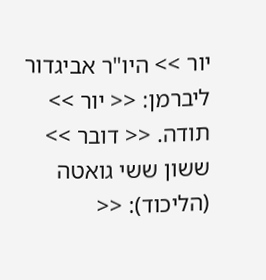יור >> היו"ר אביגדור ליברמן: << יור >> תודה. << דובר >> ששון ששי גואטה (הליכוד): <<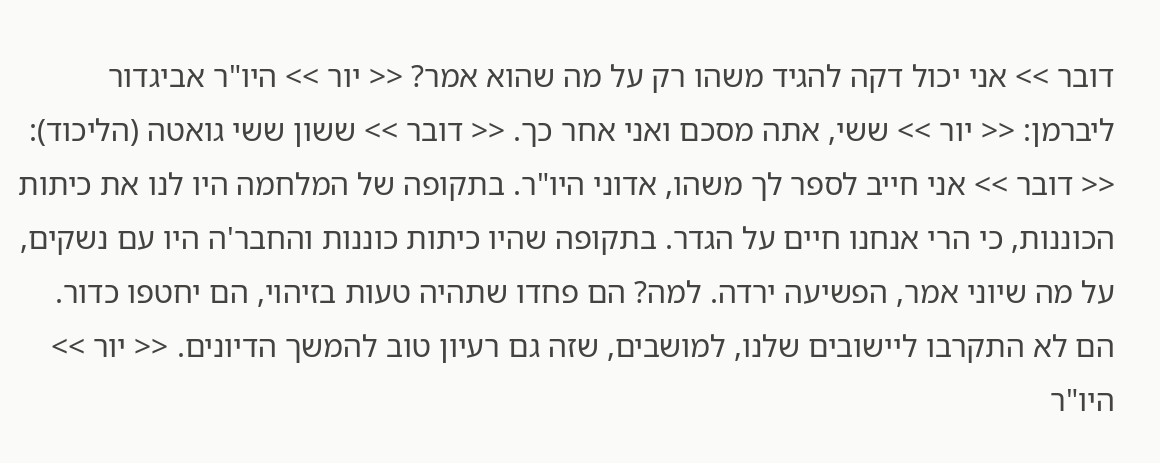דובר >> אני יכול דקה להגיד משהו רק על מה שהוא אמר? << יור >> היו"ר אביגדור ליברמן: << יור >> ששי, אתה מסכם ואני אחר כך. << דובר >> ששון ששי גואטה (הליכוד): << דובר >> אני חייב לספר לך משהו, אדוני היו"ר. בתקופה של המלחמה היו לנו את כיתות הכוננות, כי הרי אנחנו חיים על הגדר. בתקופה שהיו כיתות כוננות והחבר'ה היו עם נשקים, על מה שיוני אמר, הפשיעה ירדה. למה? הם פחדו שתהיה טעות בזיהוי, הם יחטפו כדור. הם לא התקרבו ליישובים שלנו, למושבים, שזה גם רעיון טוב להמשך הדיונים. << יור >> היו"ר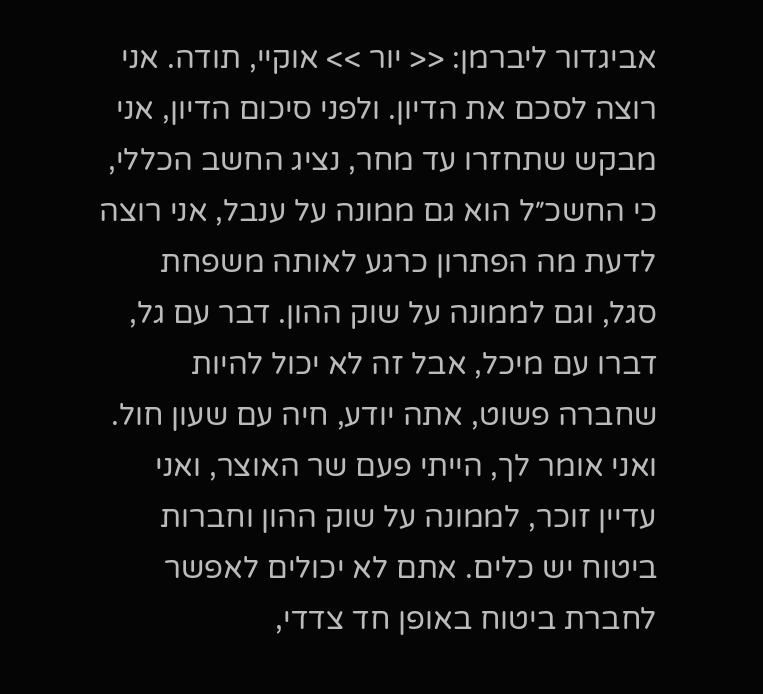אביגדור ליברמן: << יור >> אוקיי, תודה. אני רוצה לסכם את הדיון. ולפני סיכום הדיון, אני מבקש שתחזרו עד מחר, נציג החשב הכללי, כי החשכ״ל הוא גם ממונה על ענבל, אני רוצה לדעת מה הפתרון כרגע לאותה משפחת סגל, וגם לממונה על שוק ההון. דבר עם גל, דברו עם מיכל, אבל זה לא יכול להיות שחברה פשוט, אתה יודע, חיה עם שעון חול. ואני אומר לך, הייתי פעם שר האוצר, ואני עדיין זוכר, לממונה על שוק ההון וחברות ביטוח יש כלים. אתם לא יכולים לאפשר לחברת ביטוח באופן חד צדדי,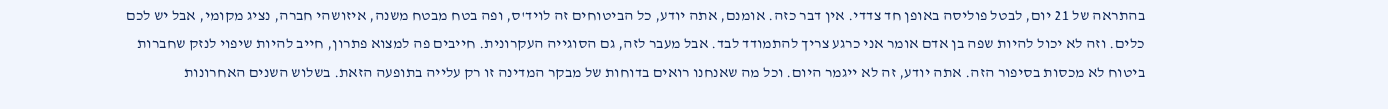בהתראה של 21 יום, לבטל פוליסה באופן חד צדדי. אין דבר כזה. אומנם, אתה יודע, כל הביטוחים זה לויד'ס, ופה בטח מבטח משנה, איזושהי חברה, נציג מקומי, אבל יש לכם כלים. וזה לא יכול להיות שפה בן אדם אומר אני כרגע צריך להתמודד לבד. אבל מעבר לזה, גם הסוגייה העקרונית. חייבים פה למצוא פתרון, חייב להיות שיפוי לנזק שחברות ביטוח לא מכסות בסיפור הזה. אתה יודע, זה לא ייגמר היום. וכל מה שאנחנו רואים בדוחות של מבקר המדינה זו רק עלייה בתופעה הזאת. בשלוש השנים האחרונות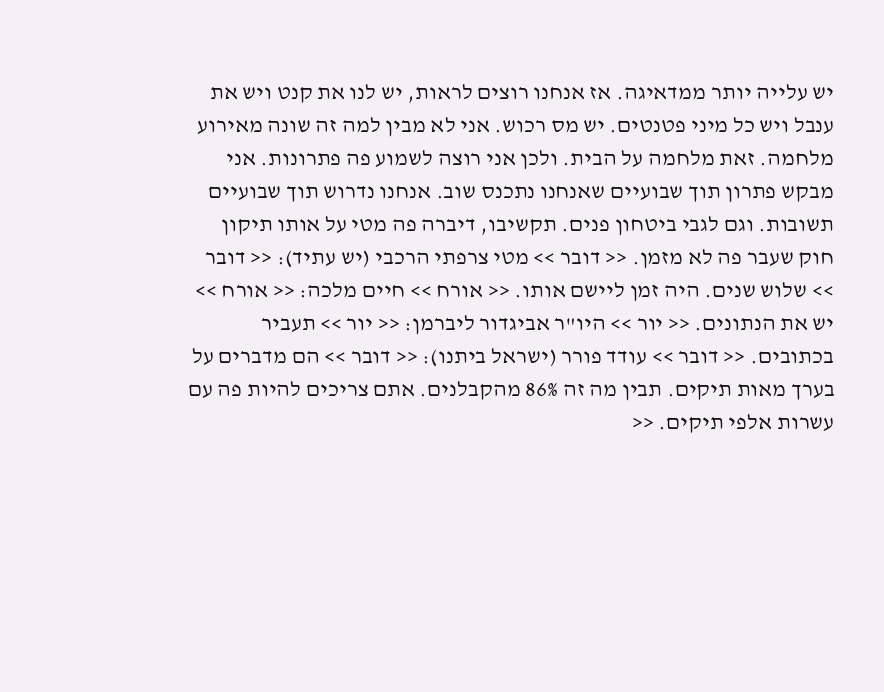יש עלייה יותר ממדאיגה. אז אנחנו רוצים לראות, יש לנו את קנט ויש את ענבל ויש כל מיני פטנטים. יש מס רכוש. אני לא מבין למה זה שונה מאירוע מלחמה. זאת מלחמה על הבית. ולכן אני רוצה לשמוע פה פתרונות. אני מבקש פתרון תוך שבועיים שאנחנו נתכנס שוב. אנחנו נדרוש תוך שבועיים תשובות. וגם לגבי ביטחון פנים. תקשיבו, דיברה פה מטי על אותו תיקון חוק שעבר פה לא מזמן. << דובר >> מטי צרפתי הרכבי (יש עתיד): << דובר >> שלוש שנים. היה זמן ליישם אותו. << אורח >> חיים מלכה: << אורח >> יש את הנתונים. << יור >> היו"ר אביגדור ליברמן: << יור >> תעביר בכתובים. << דובר >> עודד פורר (ישראל ביתנו): << דובר >> הם מדברים על בערך מאות תיקים. תבין מה זה 86% מהקבלנים. אתם צריכים להיות פה עם עשרות אלפי תיקים. <<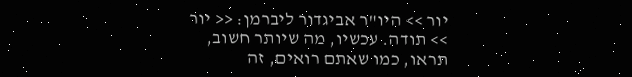יור >> היו"ר אביגדור ליברמן: << יור >> תודה. עכשיו, מה שיותר חשוב, תראו, כמו שאתם רואים, זה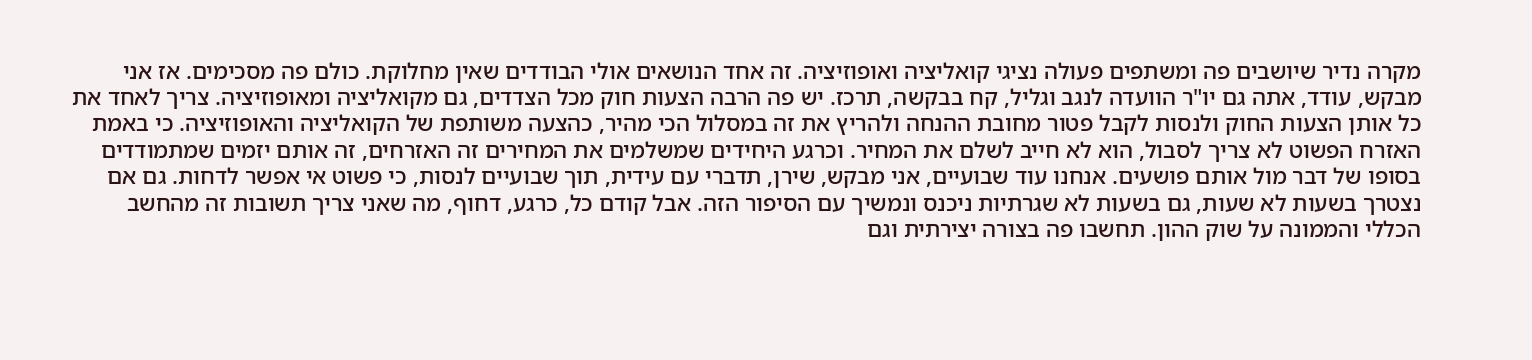מקרה נדיר שיושבים פה ומשתפים פעולה נציגי קואליציה ואופוזיציה. זה אחד הנושאים אולי הבודדים שאין מחלוקת. כולם פה מסכימים. אז אני מבקש, עודד, אתה גם יו"ר הוועדה לנגב וגליל, קח בבקשה, תרכז. יש פה הרבה הצעות חוק מכל הצדדים, גם מקואליציה ומאופוזיציה. צריך לאחד את כל אותן הצעות החוק ולנסות לקבל פטור מחובת ההנחה ולהריץ את זה במסלול הכי מהיר, כהצעה משותפת של הקואליציה והאופוזיציה. כי באמת האזרח הפשוט לא צריך לסבול, הוא לא חייב לשלם את המחיר. וכרגע היחידים שמשלמים את המחירים זה האזרחים, זה אותם יזמים שמתמודדים בסופו של דבר מול אותם פושעים. אנחנו עוד שבועיים, אני מבקש, שירן, תדברי עם עידית, תוך שבועיים לנסות, כי פשוט אי אפשר לדחות. גם אם נצטרך בשעות לא שעות, גם בשעות לא שגרתיות ניכנס ונמשיך עם הסיפור הזה. אבל קודם כל, כרגע, דחוף, מה שאני צריך תשובות זה מהחשב הכללי והממונה על שוק ההון. תחשבו פה בצורה יצירתית וגם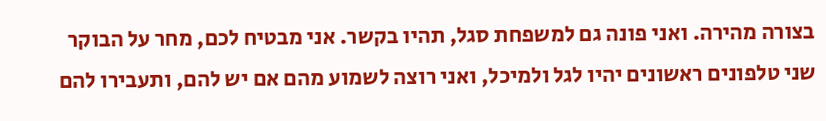בצורה מהירה. ואני פונה גם למשפחת סגל, תהיו בקשר. אני מבטיח לכם, מחר על הבוקר שני טלפונים ראשונים יהיו לגל ולמיכל, ואני רוצה לשמוע מהם אם יש להם, ותעבירו להם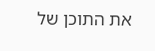את התוכן של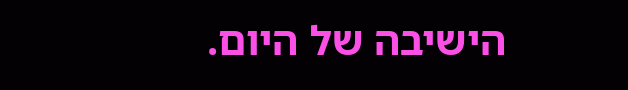הישיבה של היום.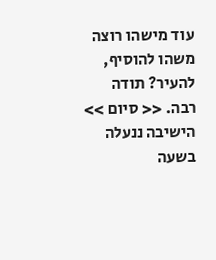עוד מישהו רוצה משהו להוסיף, להעיר? תודה רבה. << סיום >> הישיבה ננעלה בשעה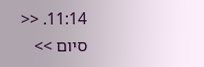11:14. << סיום >>